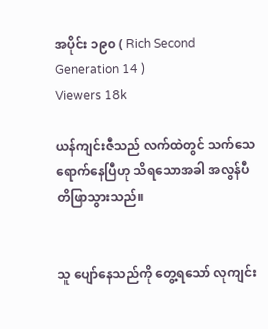အပိုင်း ၁၉၀ ( Rich Second Generation 14 )
Viewers 18k

ယန်ကျင်းဇီသည် လက်ထဲတွင် သက်သေရောက်နေပြီဟု သိရသောအခါ အလွန်ပီတိဖြာသွားသည်။


သူ ပျော်နေသည်ကို တွေ့ရသော် လုကျင်း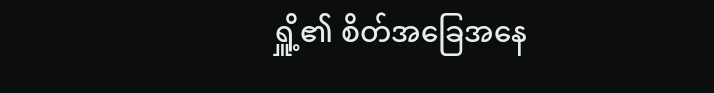ရှိူ့၏ စိတ်အခြေအနေ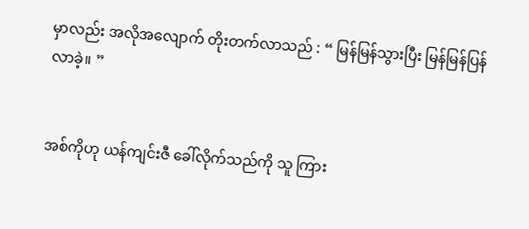မှာလည်း အလိုအလျောက် တိုးတက်လာသည် : “ မြန်မြန်သွားပြီး မြန်မြန်ပြန်လာခဲ့။ ”


အစ်ကိုဟု ယန်ကျင်းဇီ ခေါ်လိုက်သည်ကို သူ ကြား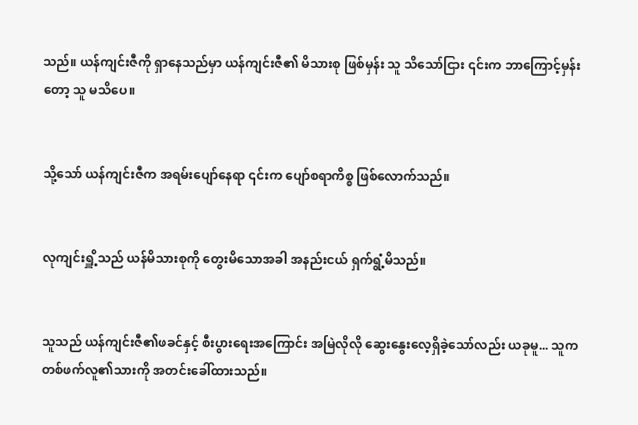သည်။ ယန်ကျင်းဇီကို ရှာနေသည်မှာ ယန်ကျင်းဇီ၏ မိသားစု ဖြစ်မှန်း သူ သိသော်ငြား ၎င်းက ဘာကြောင့်မှန်းတော့ သူ မသိပေ။


သို့သော် ယန်ကျင်းဇီက အရမ်းပျော်နေရာ ၎င်းက ပျော်စရာကိစ္စ ဖြစ်လောက်သည်။


လုကျင်းရှိူ့သည် ယန်မိသားစုကို တွေးမိသောအခါ အနည်းငယ် ရှက်ရွံ့မိသည်။


သူသည် ယန်ကျင်းဇီ၏ဖခင်နှင့် စီးပွားရေးအကြောင်း အမြဲလိုလို ဆွေးနွေးလေ့ရှိခဲ့သော်လည်း ယခုမူ... သူက တစ်ဖက်လူ၏သားကို အတင်းခေါ်ထားသည်။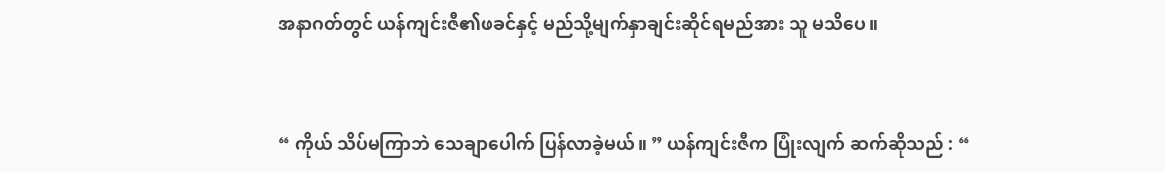အနာဂတ်တွင် ယန်ကျင်းဇီ၏ဖခင်နှင့် မည်သို့မျက်နှာချင်းဆိုင်ရမည်အား သူ မသိပေ။


“ ကိုယ် သိပ်မကြာဘဲ သေချာပေါက် ပြန်လာခဲ့မယ်။ ” ယန်ကျင်းဇီက ပြုံးလျက် ဆက်ဆိုသည် : “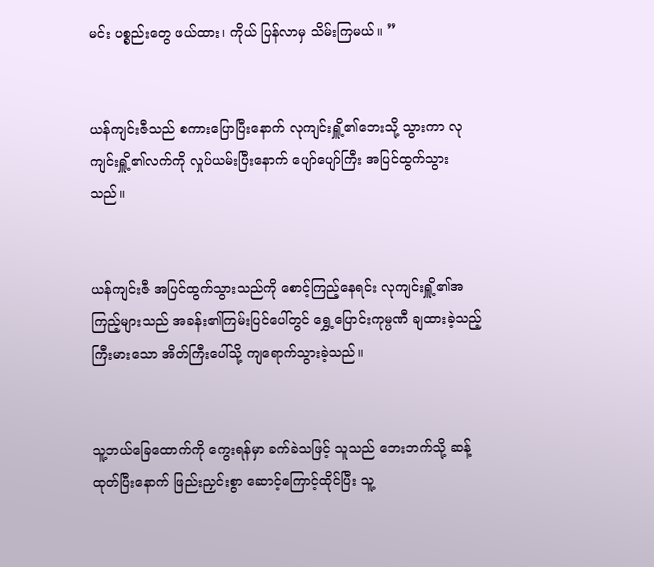မင်း ပစ္စည်းတွေ ဖယ်ထား၊ ကိုယ် ပြန်လာမှ သိမ်းကြမယ်။ ”


ယန်ကျင်းဇီသည် စကားပြောပြီးနောက် လုကျင်းရှိူ့၏ဘေးသို့ သွားကာ လုကျင်းရှိူ့၏လက်ကို လှုပ်ယမ်းပြီးနောက် ပျော်ပျော်ကြီး အပြင်ထွက်သွားသည်။


ယန်ကျင်းဇီ အပြင်ထွက်သွားသည်ကို စောင့်ကြည့်နေရင်း လုကျင်းရှိူ့၏အကြည့်များသည် အခန်း၏ကြမ်းပြင်ပေါ်တွင် ရွှေ့ပြောင်းကုမ္ပဏီ ချထားခဲ့သည့် ကြီးမားသော အိတ်ကြီးပေါ်သို့ ကျရောက်သွားခဲ့သည်။


သူ့ဘယ်ခြေထောက်ကို ‌ကွေးရန်မှာ ခက်ခဲသဖြင့် သူသည် ဘေးဘက်သို့ ဆန့်ထုတ်ပြီးနောက် ဖြည်းညှင်းစွာ ဆောင့်ကြောင့်ထိုင်ပြီး သူ့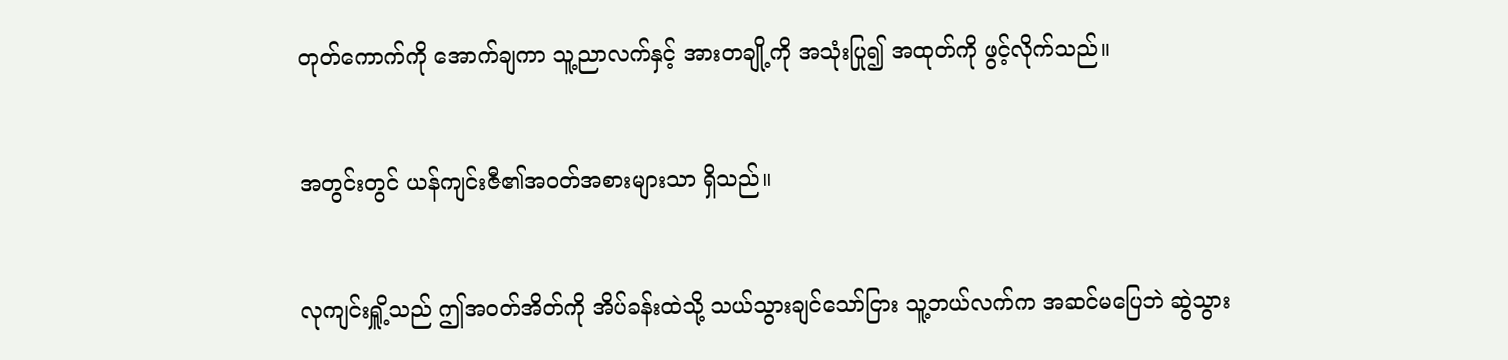တုတ်ကောက်ကို အောက်ချကာ သူ့ညာလက်နှင့် အားတချို့ကို အသုံးပြု၍ အထုတ်ကို ဖွင့်လိုက်သည်။


အတွင်းတွင် ယန်ကျင်းဇီ၏အဝတ်အစားများသာ ရှိသည်။


လုကျင်းရှိူ့သည် ဤအဝတ်အိတ်ကို အိပ်ခန်းထဲသို့ သယ်သွားချင်သော်ငြား သူ့ဘယ်လက်က အဆင်မပြေဘဲ ဆွဲသွား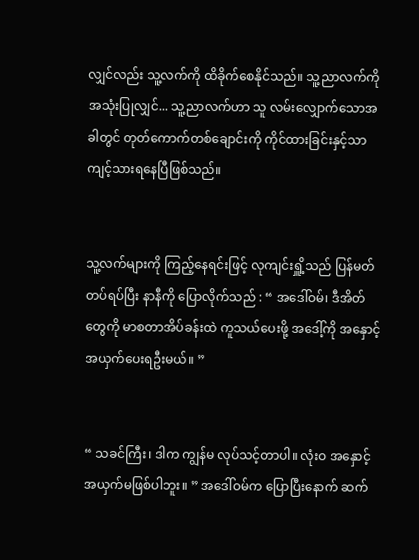လျှင်လည်း သူ့လက်ကို ထိခိုက်စေနိုင်သည်။ သူ့ညာလက်ကို အသုံးပြုလျှင်... သူ့ညာလက်ဟာ သူ လမ်းလျှောက်သောအခါတွင် တုတ်ကောက်တစ်ချောင်းကို ကိုင်ထားခြင်းနှင့်သာ ကျင့်သားရနေပြီဖြစ်သည်။


သူ့လက်များကို ကြည့်နေရင်းဖြင့် လုကျင်းရှိူ့သည် ပြန်မတ်တပ်ရပ်ပြီး နာနီကို ပြောလိုက်သည် : “ အဒေါ်ဝမ်၊ ဒီအိတ်တွေကို မာစတာအိပ်ခန်းထဲ ကူသယ်ပေးဖို့ အဒေါ့်ကို အနှောင့်အယှက်ပေးရဦးမယ်။ ”


“ သခင်ကြီး၊ ဒါက ကျွန်မ လုပ်သင့်တာပါ။ လုံးဝ အနှောင့်အယှက်မဖြစ်ပါဘူး။ ” အဒေါ်ဝမ်က ပြောပြီးနောက် ဆက်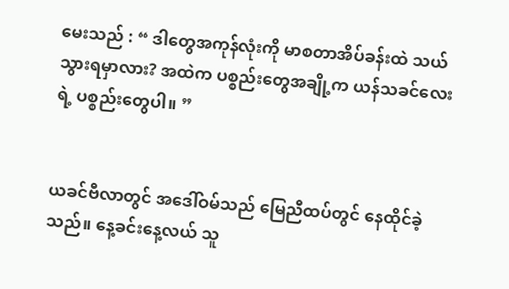မေးသည် : “ ဒါတွေအကုန်လုံးကို မာစတာအိပ်ခန်းထဲ သယ်သွားရမှာလား? အထဲက ပစ္စည်းတွေအချို့က ယန်သခင်လေးရဲ့ ပစ္စည်းတွေပါ။ ”


ယခင်ဗီလာတွင် အဒေါ်ဝမ်သည် မြေညီထပ်တွင် နေထိုင်ခဲ့သည်။ နေ့ခင်းနေ့လယ် သူ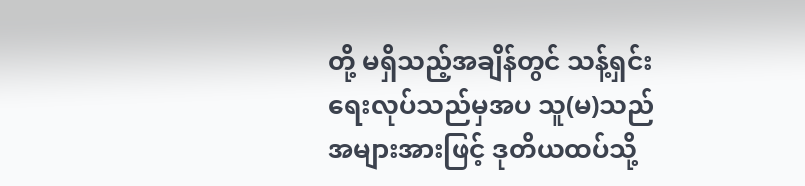တို့ မရှိသည့်အချိန်တွင် သန့်ရှင်းရေးလုပ်သည်မှအပ သူ(မ)သည် အများအားဖြင့် ဒုတိယထပ်သို့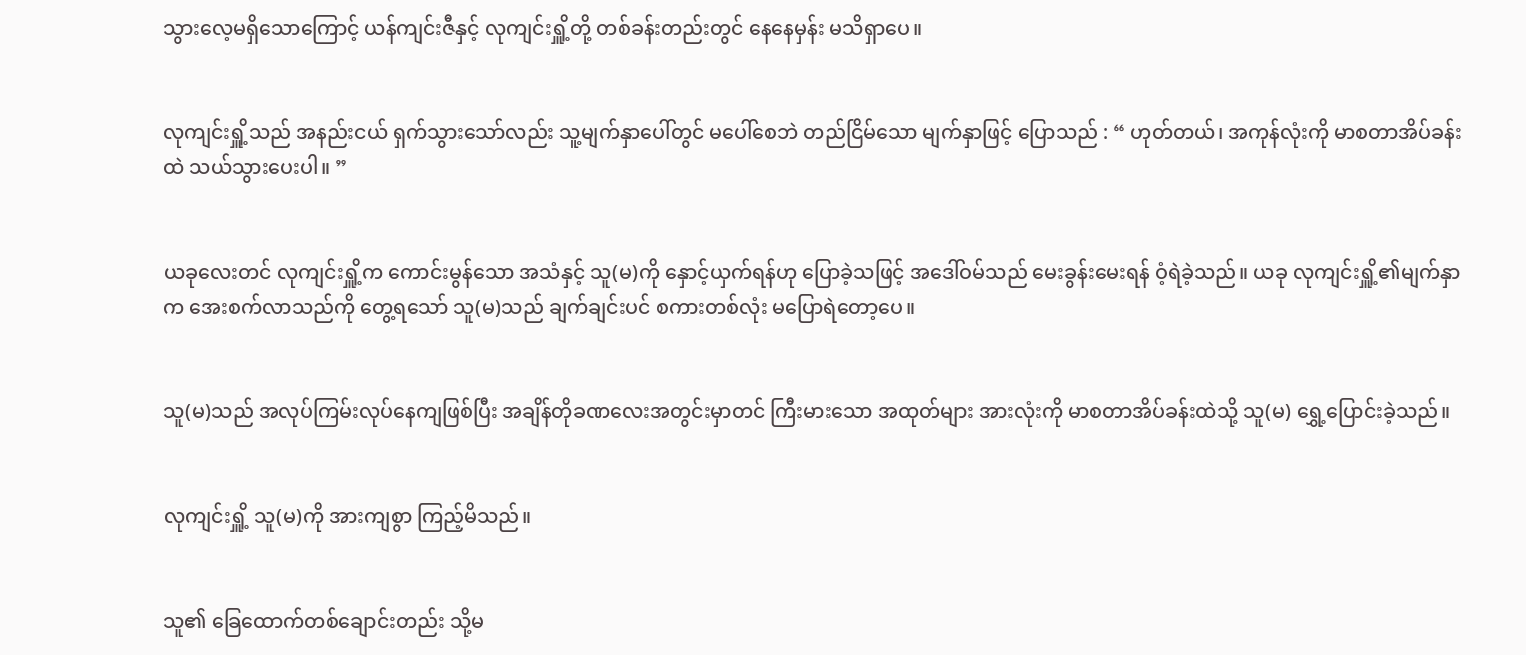သွားလေ့မရှိသောကြောင့် ယန်ကျင်းဇီနှင့် လုကျင်းရှိူ့တို့ တစ်ခန်းတည်းတွင် နေနေမှန်း မသိရှာပေ။


လုကျင်းရှိူ့သည် အနည်းငယ် ရှက်သွားသော်လည်း သူ့မျက်နှာပေါ်တွင် မပေါ်စေဘဲ တည်ငြိမ်သော မျက်နှာဖြင့် ပြောသည် : “ ဟုတ်တယ်၊ အကုန်လုံးကို မာစတာအိပ်ခန်းထဲ သယ်သွားပေးပါ။ ”


ယခုလေးတင် လုကျင်းရှိူ့က ကောင်းမွန်သော အသံနှင့် သူ(မ)ကို နှောင့်ယှက်ရန်ဟု ပြောခဲ့သဖြင့် အဒေါ်ဝမ်သည် မေးခွန်းမေးရန် ဝံ့ရဲခဲ့သည်။ ယခု လုကျင်းရှိူ့၏မျက်နှာက အေးစက်လာသည်ကို တွေ့ရသော် သူ(မ)သည် ချက်ချင်းပင် စကားတစ်လုံး မပြောရဲတော့ပေ။


သူ(မ)သည် အလုပ်ကြမ်းလုပ်နေကျဖြစ်ပြီး အချိန်တိုခဏလေးအတွင်းမှာတင် ကြီးမားသော အထုတ်များ အားလုံးကို မာစတာအိပ်ခန်းထဲသို့ သူ(မ) ရွှေ့ပြောင်းခဲ့သည်။


လုကျင်းရှိူ့ သူ(မ)ကို အားကျစွာ ကြည့်မိသည်။


သူ၏ ခြေထောက်တစ်ချောင်းတည်း သို့မ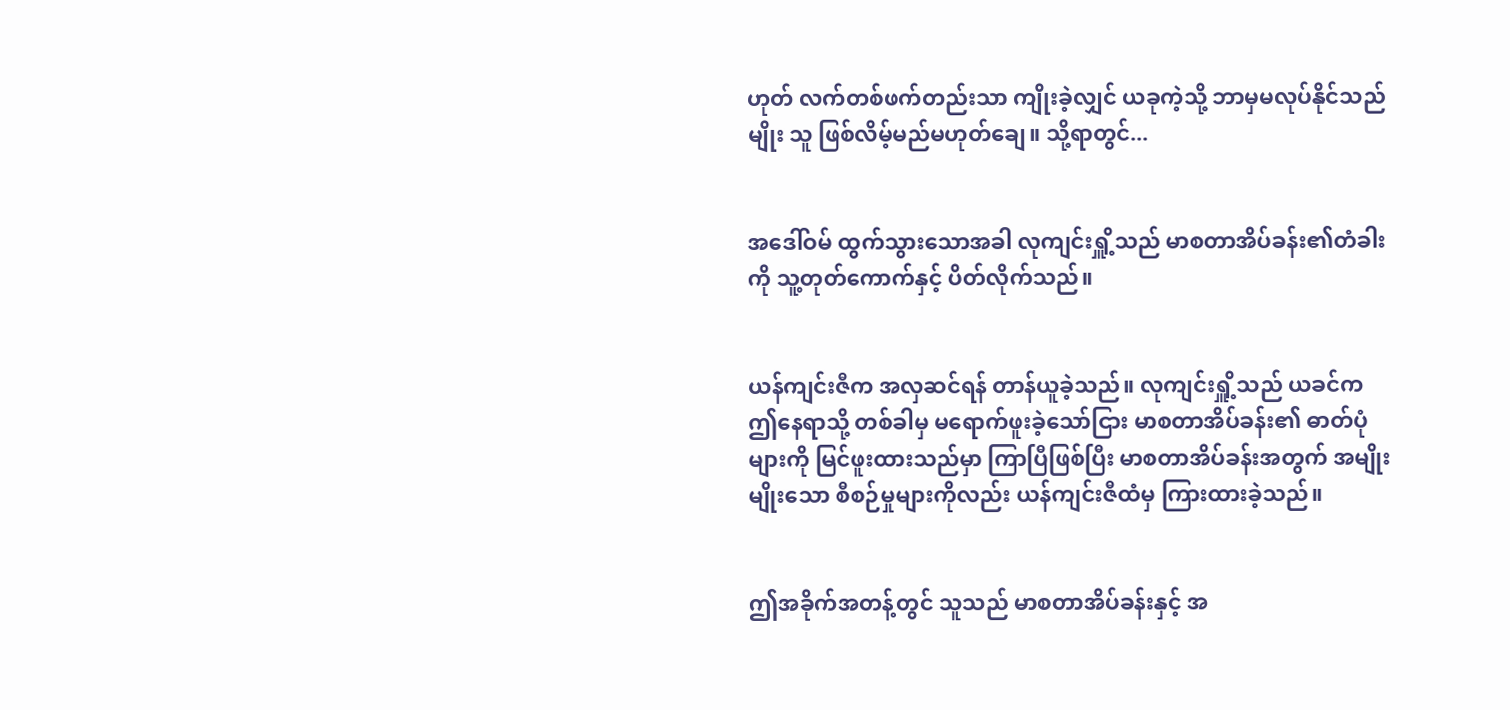ဟုတ် လက်တစ်ဖက်တည်းသာ ကျိုးခဲ့လျှင် ယခုကဲ့သို့ ဘာမှမလုပ်နိုင်သည်မျိုး သူ ဖြစ်လိမ့်မည်မဟုတ်ချေ။ သို့ရာတွင်...


အဒေါ်ဝမ် ထွက်သွားသောအခါ လုကျင်းရှိူ့သည် မာစတာအိပ်ခန်း၏တံခါးကို သူ့တုတ်ကောက်နှင့် ပိတ်လိုက်သည်။


ယန်ကျင်းဇီက အလှဆင်ရန် တာန်ယူခဲ့သည်။ လုကျင်းရှိူ့သည် ယခင်က ဤနေရာသို့ တစ်ခါမှ မရောက်ဖူးခဲ့သော်ငြား မာစတာအိပ်ခန်း၏ ဓာတ်ပုံများကို မြင်ဖူးထားသည်မှာ ကြာပြီဖြစ်ပြီး မာစတာအိပ်ခန်းအတွက် အမျိုးမျိုးသော စီစဉ်မှုများကိုလည်း ယန်ကျင်းဇီထံမှ ကြားထားခဲ့သည်။


ဤအခိုက်အတန့်တွင် သူသည် မာစတာအိပ်ခန်းနှင့် အ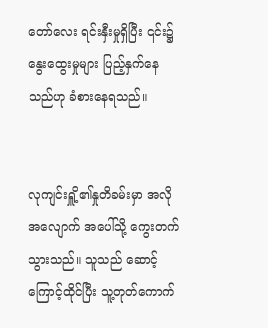တော်လေး ရင်းနှီးမှုရှိပြီး ၎င်း၌ နွေးထွေးမှုများ ပြည့်နှက်နေသည်ဟု ခံစားနေရသည်။


လုကျင်းရှိူ့၏နှုတိခမ်းမှာ အလိုအလျောက် အပေါ်သို့ ကွေးတက်သွားသည်။ သူသည် ဆောင့်ကြောင့်ထိုင်ပြီး သူ့တုတ်ကောက်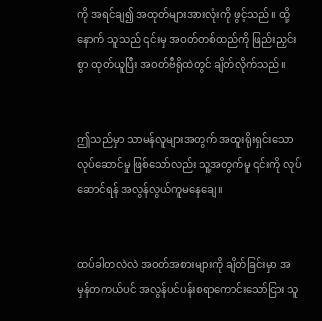ကို အရင်ချ၍ အထုတ်များအားလုံးကို ဖွင့်သည်။ ထို့နောက် သူသည် ၎င်းမှ အဝတ်တစ်ထည်ကို ဖြည်းညှင်းစွာ ထုတ်ယူပြီး အဝတ်ဗီရိုထဲတွင် ချိတ်လိုက်သည်။


ဤသည်မှာ သာမန်လူများအတွက် အထူးရိုးရှင်းသော လုပ်ဆောင်မှု ဖြစ်သော်လည်း သူ့အတွက်မူ ၎င်းကို လုပ်ဆောင်ရန် အလွန်လွယ်ကူမနေချေ။


ထပ်ခါတလဲလဲ အဝတ်အစားများကို ချိတ်ခြင်းမှာ အမှန်တကယ်ပင် အလွန်ပင်ပန်းစရာကောင်းသော်ငြား သူ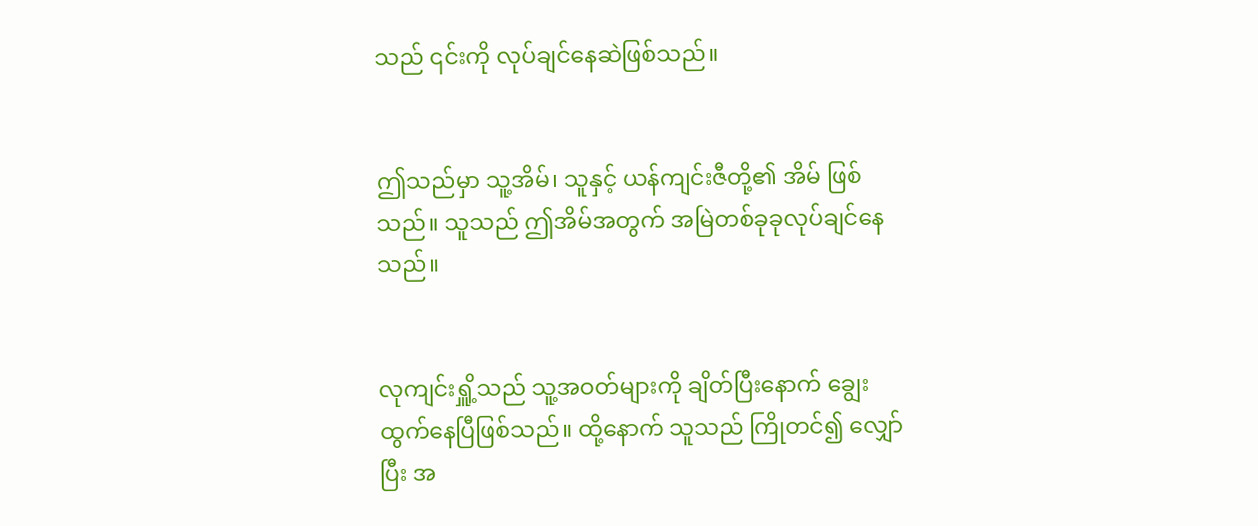သည် ၎င်းကို လုပ်ချင်နေဆဲဖြစ်သည်။


ဤသည်မှာ သူ့အိမ်၊ သူနှင့် ယန်ကျင်းဇီတို့၏ အိမ် ဖြစ်သည်။ သူသည် ဤအိမ်အတွက် အမြဲတစ်ခုခုလုပ်ချင်နေသည်။


လုကျင်းရှိူ့သည် သူ့အဝတ်များကို ချိတ်ပြီးနောက် ချွေးထွက်နေပြီဖြစ်သည်။ ထို့နောက် သူသည် ကြိုတင်၍ လျှော်ပြီး အ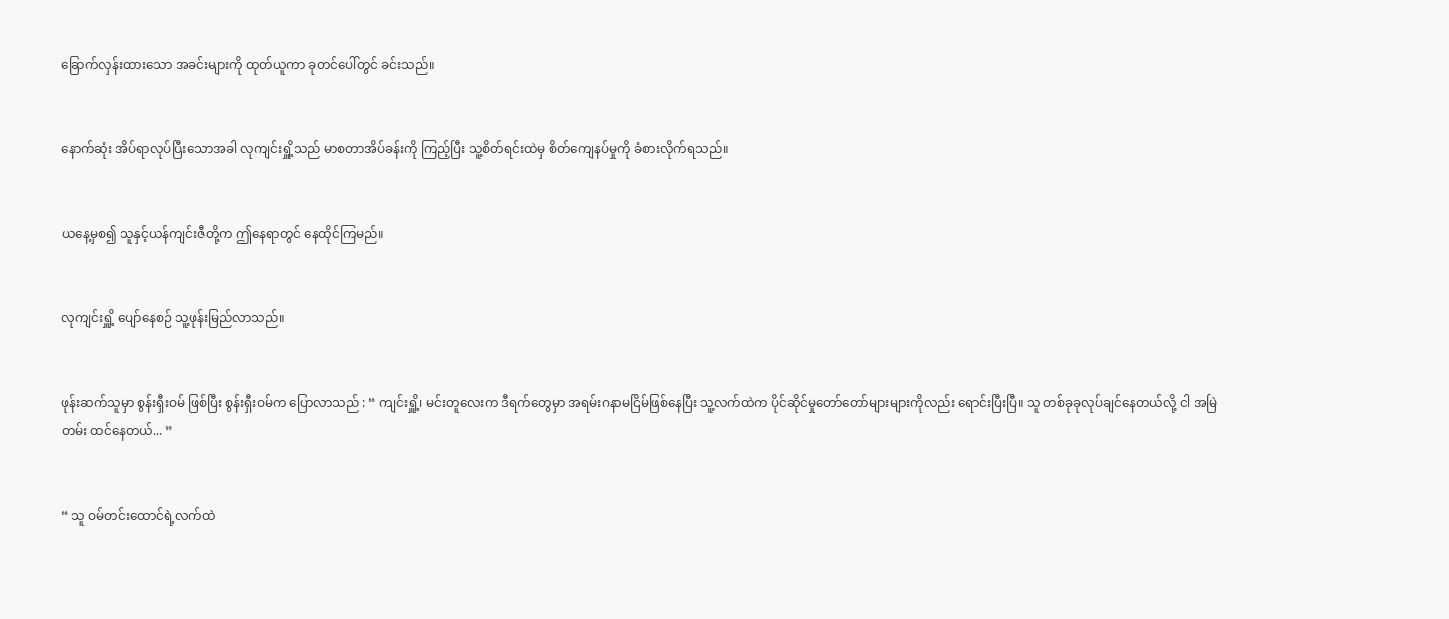ခြောက်လှန်းထားသော အခင်းများကို ထုတ်ယူကာ ခုတင်ပေါ်တွင် ခင်းသည်။


နောက်ဆုံး အိပ်ရာလုပ်ပြီးသောအခါ လုကျင်းရှိူ့သည် မာစတာအိပ်ခန်းကို ကြည့်ပြီး သူ့စိတ်ရင်းထဲမှ စိတ်ကျေနပ်မှုကို ခံစားလိုက်ရသည်။


ယနေ့မှစ၍ သူနှင့်ယန်ကျင်းဇီတို့က ဤနေရာတွင် နေထိုင်ကြမည်။


လုကျင်းရှိူ့ ပျော်နေစဉ် သူ့ဖုန်းမြည်လာသည်။


ဖုန်းဆက်သူမှာ စွန်းရှီးဝမ် ဖြစ်ပြီး စွန်းရှီးဝမ်က ပြောလာသည် : “ ကျင်းရှိူ့၊ မင်းတူလေးက ဒီရက်တွေမှာ အရမ်းဂနာမငြိမ်ဖြစ်နေပြီး သူ့လက်ထဲက ပိုင်ဆိုင်မှုတော်တော်များများကိုလည်း ရောင်းပြီးပြီ။ သူ တစ်ခုခုလုပ်ချင်နေတယ်လို့ ငါ အမြဲတမ်း ထင်နေတယ်... ”


“ သူ ဝမ်တင်းထောင်ရဲ့လက်ထဲ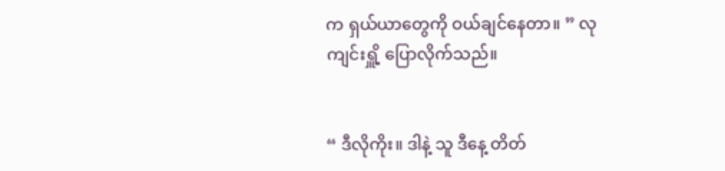က ရှယ်ယာတွေကို ဝယ်ချင်နေတာ။ ” လုကျင်းရှိူ့ ပြောလိုက်သည်။


“ ဒီလိုကိုး။ ဒါနဲ့ သူ ဒီနေ့ တိတ်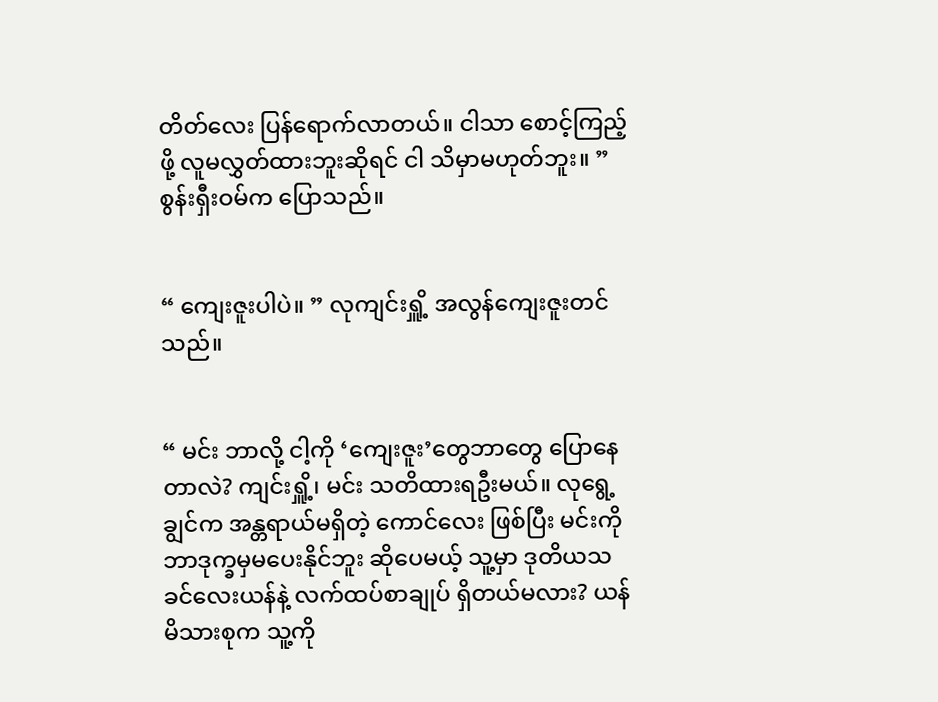တိတ်လေး ပြန်ရောက်လာတယ်။ ငါသာ စောင့်ကြည့်ဖို့ လူမလွှတ်ထားဘူးဆိုရင် ငါ သိမှာမဟုတ်ဘူး။ ” စွန်းရှီးဝမ်က ပြောသည်။


“ ကျေးဇူးပါပဲ။ ” လုကျင်းရှိူ့ အလွန်ကျေးဇူးတင်သည်။


“ မင်း ဘာလို့ ငါ့ကို ‘ကျေးဇူး’တွေဘာတွေ ပြောနေတာလဲ? ကျင်းရှိူ့၊ မင်း သတိထားရဦးမယ်။ လုရွေ့ချွင်က အန္တရာယ်မရှိတဲ့ ကောင်လေး ဖြစ်ပြီး မင်းကို ဘာဒုက္ခမှမပေးနိုင်ဘူး ဆိုပေမယ့် သူ့မှာ ဒုတိယသခင်လေးယန်နဲ့ လက်ထပ်စာချုပ် ရှိတယ်မလား? ယန်မိသားစုက သူ့ကို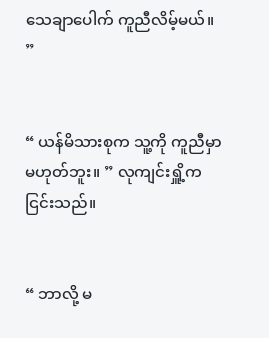သေချာပေါက် ကူညီလိမ့်မယ်။ ”


“ ယန်မိသားစုက သူ့ကို ကူညီမှာမဟုတ်ဘူး။ ” လုကျင်းရှိူ့က ငြင်းသည်။


“ ဘာလို့ မ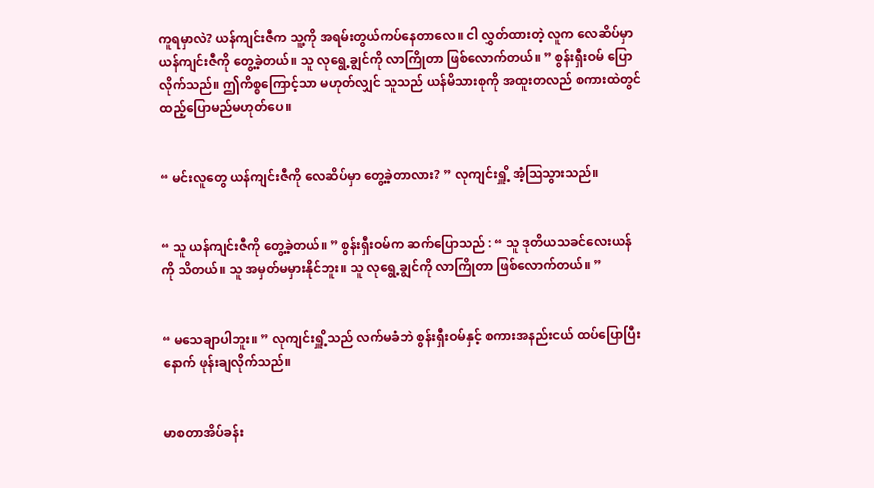ကူရမှာလဲ? ယန်ကျင်းဇီက သူ့ကို အရမ်းတွယ်ကပ်နေတာလေ။ ငါ လွှတ်ထားတဲ့ လူက လေဆိပ်မှာ ယန်ကျင်းဇီကို တွေ့ခဲ့တယ်။ သူ လုရွေ့ချွင်ကို လာကြိုတာ ဖြစ်လောက်တယ်။ ” စွန်းရှီးဝမ် ပြောလိုက်သည်။ ဤကိစ္စကြောင့်သာ မဟုတ်လျှင် သူသည် ယန်မိသားစုကို အထူးတလည် စကားထဲတွင် ထည့်ပြောမည်မဟုတ်ပေ။


“ မင်းလူတွေ ယန်ကျင်းဇီကို လေဆိပ်မှာ တွေ့ခဲ့တာလား? ” လုကျင်းရှိူ့ အံ့ဩသွားသည်။


“ သူ ယန်ကျင်းဇီကို တွေ့ခဲ့တယ်။ ” စွန်းရှီးဝမ်က ဆက်ပြောသည် : “ သူ ဒုတိယသခင်လေးယန်ကို သိတယ်။ သူ အမှတ်မမှားနိုင်ဘူး။ သူ လုရွေ့ချွင်ကို လာကြိုတာ ဖြစ်လောက်တယ်။ ”


“ မသေချာပါဘူး။ ” လုကျင်းရှိူ့သည် လက်မခံဘဲ စွန်းရှီးဝမ်နှင့် စကားအနည်းငယ် ထပ်ပြောပြီးနောက် ဖုန်းချလိုက်သည်။


မာစတာအိပ်ခန်း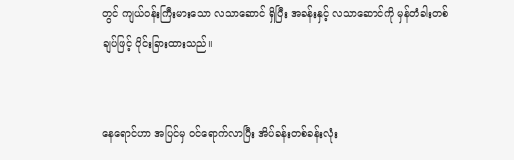တွင် ကျယ်ဝန်းကြီးမားသော လသာဆောင် ရှိပြီး အခန်းနှင့် လသာဆောင်ကို မှန်တံခါးတစ်ချပ်ဖြင့် ပိုင်းခြားထားသည်။


နေရောင်ဟာ အပြင်မှ ဝင်ရောက်လာပြီး အိပ်ခန်းတစ်ခန်းလုံး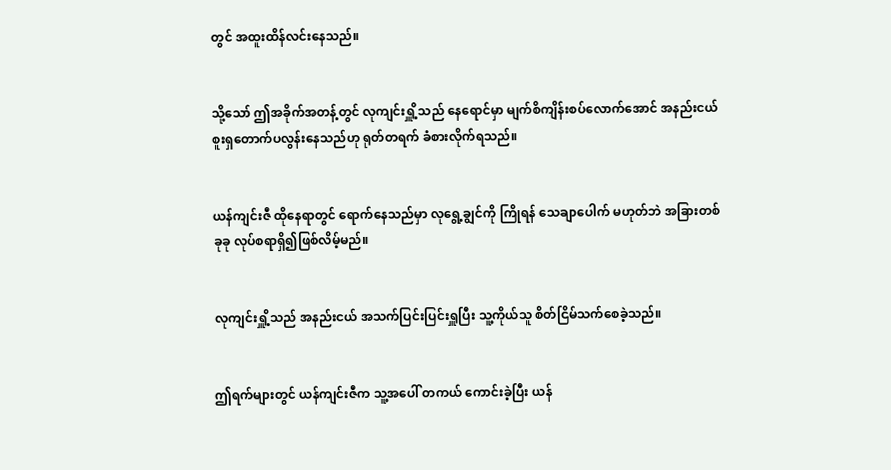တွင် အထူးထိန်လင်းနေသည်။


သို့သော် ဤအခိုက်အတန့်တွင် လုကျင်းရှိူ့သည် နေရောင်မှာ မျက်စိကျိန်းစပ်လောက်အောင် အနည်းငယ် စူးရှတောက်ပလွန်းနေသည်ဟု ရုတ်တရက် ခံစားလိုက်ရသည်။


ယန်ကျင်းဇီ ထိုနေရာတွင် ရောက်နေသည်မှာ လုရွေ့ချွင်ကို ကြိုရန် သေချာပေါက် မဟုတ်ဘဲ အခြားတစ်ခုခု လုပ်စရာရှိ၍ဖြစ်လိမ့်မည်။


လုကျင်းရှိူ့သည် အနည်းငယ် အသက်ပြင်းပြင်းရှူပြီး သူ့ကိုယ်သူ စိတ်ငြိမ်သက်စေခဲ့သည်။


ဤရက်များတွင် ယန်ကျင်းဇီက သူ့အပေါ် တကယ် ကောင်းခဲ့ပြီး ယန်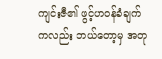ကျင်းဇီ၏ ဖွင့်ဟဝန်ခံချက်ကလည်း ဘယ်တော့မှ အတု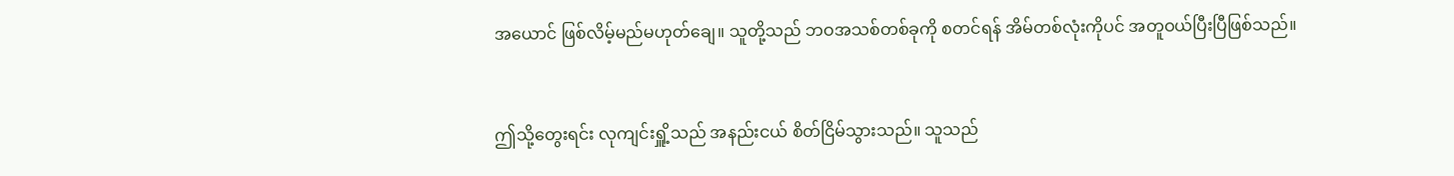အယောင် ဖြစ်လိမ့်မည်မဟုတ်ချေ။ သူတို့သည် ဘဝအသစ်တစ်ခုကို စတင်ရန် အိမ်တစ်လုံးကိုပင် အတူဝယ်ပြီးပြီဖြစ်သည်။


ဤသို့တွေးရင်း လုကျင်းရှိူ့သည် အနည်းငယ် စိတ်ငြိမ်သွားသည်။ သူသည်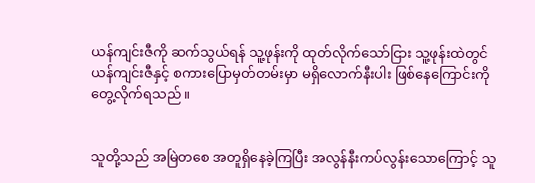ယန်ကျင်းဇီကို ဆက်သွယ်ရန် သူ့ဖုန်းကို ထုတ်လိုက်သော်ငြား သူ့ဖုန်းထဲတွင် ယန်ကျင်းဇီနှင့် စကားပြောမှတ်တမ်းမှာ မရှိလောက်နီးပါး ဖြစ်နေကြောင်းကို တွေ့လိုက်ရသည်။


သူတို့သည် အမြဲတစေ အတူရှိနေခဲ့ကြပြီး အလွန်နီးကပ်လွန်းသောကြောင့် သူ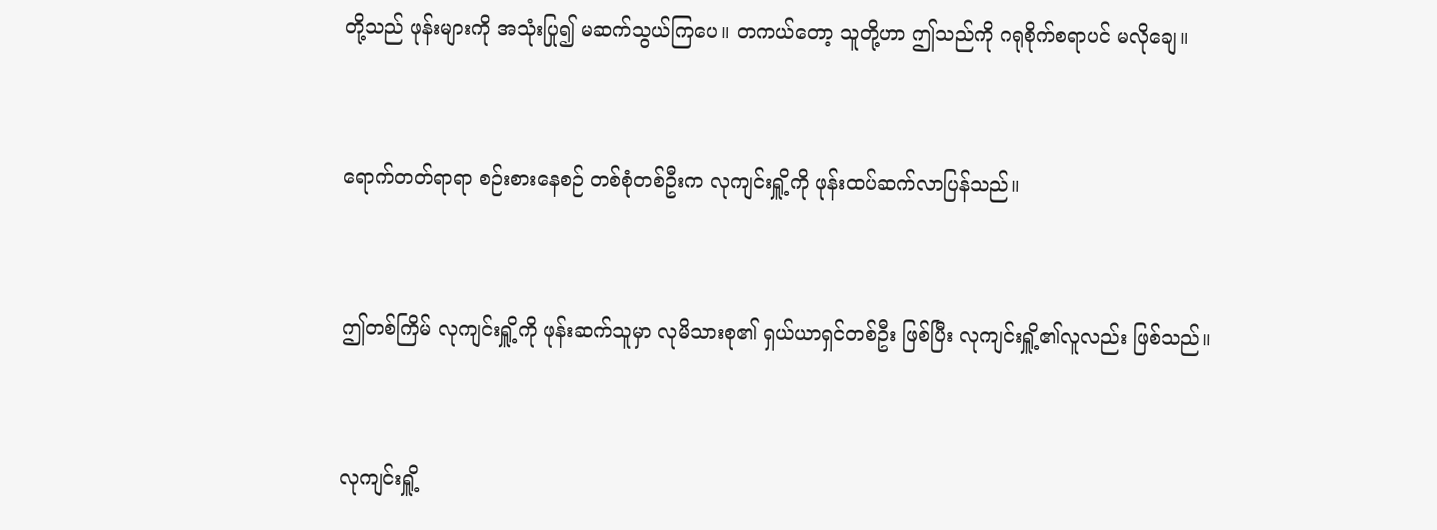တို့သည် ဖုန်းများကို အသုံးပြု၍ မဆက်သွယ်ကြပေ။ တကယ်တော့ သူတို့ဟာ ဤသည်ကို ဂရုစိုက်စရာပင် မလိုချေ။


ရောက်တတ်ရာရာ စဉ်းစားနေစဉ် တစ်စုံတစ်ဦးက လုကျင်းရှိူ့ကို ဖုန်းထပ်ဆက်လာပြန်သည်။


ဤတစ်ကြိမ် လုကျင်းရှိူ့ကို ဖုန်းဆက်သူမှာ လုမိသားစု၏ ရှယ်ယာရှင်တစ်ဦး ဖြစ်ပြီး လုကျင်းရှိူ့၏လူလည်း ဖြစ်သည်။


လုကျင်းရှိူ့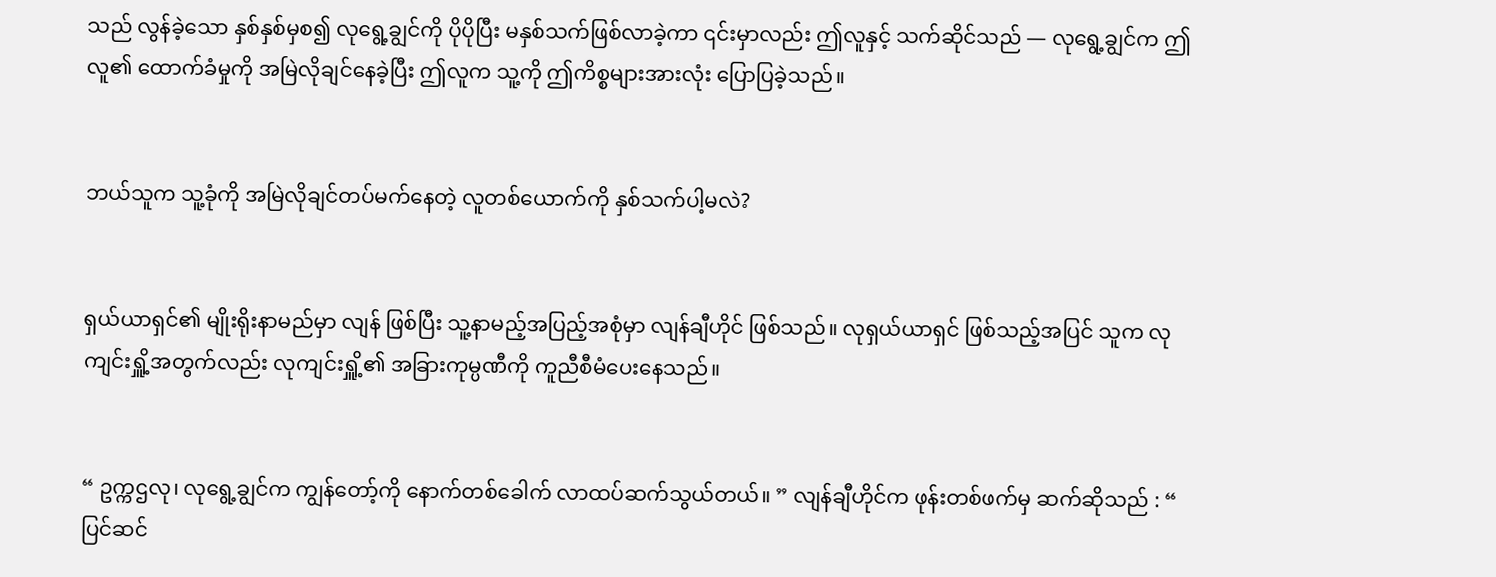သည် လွန်ခဲ့သော နှစ်နှစ်မှစ၍ လုရွေ့ချွင်ကို ပိုပိုပြီး မနှစ်သက်ဖြစ်လာခဲ့ကာ ၎င်းမှာလည်း ဤလူနှင့် သက်ဆိုင်သည် — လုရွေ့ချွင်က ဤလူ၏ ထောက်ခံမှုကို အမြဲလိုချင်နေခဲ့ပြီး ဤလူက သူ့ကို ဤကိစ္စများအားလုံး ပြောပြခဲ့သည်။


ဘယ်သူက သူ့ခုံကို အမြဲလိုချင်တပ်မက်နေတဲ့ လူတစ်ယောက်ကို နှစ်သက်ပါ့မလဲ?


ရှယ်ယာရှင်၏ မျိုးရိုးနာမည်မှာ လျန် ဖြစ်ပြီး သူ့နာမည့်အပြည့်အစုံမှာ လျန်ချီဟိုင် ဖြစ်သည်။ လုရှယ်ယာရှင် ဖြစ်သည့်အပြင် သူက လုကျင်းရှိူ့အတွက်လည်း လုကျင်းရှိူ့၏ အခြားကုမ္ပဏီကို ကူညီစီမံပေးနေသည်။


“ ဥက္ကဌလု၊ လုရွေ့ချွင်က ကျွန်တော့်ကို နောက်တစ်ခေါက် လာထပ်ဆက်သွယ်တယ်။ ” လျန်ချီဟိုင်က ဖုန်းတစ်ဖက်မှ ဆက်ဆိုသည် : “ ပြင်ဆင်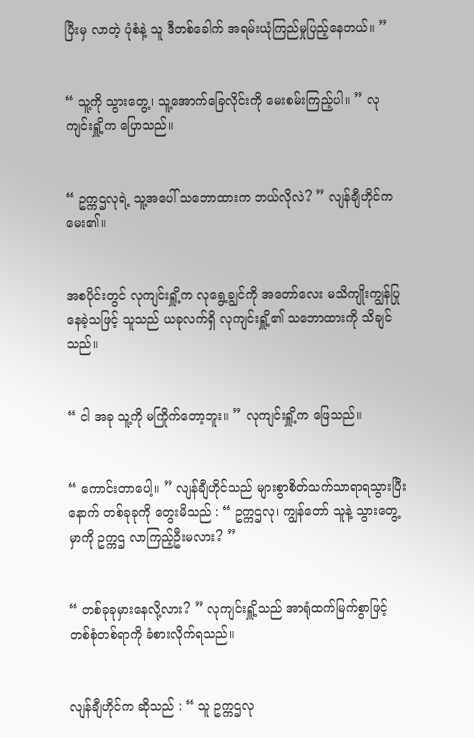ပြီးမှ လာတဲ့ ပုံစံနဲ့ သူ ဒီတစ်ခေါက် အရမ်းယုံကြည်မှုပြည့်နေတယ်။ ”


“ သူ့ကို သွားတွေ့၊ သူ့အောက်ခြေလိုင်းကို မေးစမ်းကြည့်ပါ။ ” လုကျင်းရှိူ့က ပြောသည်။


“ ဥက္ကဌလုရဲ့ သူ့အပေါ် သဘောထားက ဘယ်လိုလဲ? ” လျန်ချီဟိုင်က မေး၏။


အစပိုင်းတွင် လုကျင်းရှိူ့က လုရွေ့ချွင်ကို အတော်လေး မသိကျိုးကျွန်ပြုနေခဲ့သဖြင့် သူသည် ယခုလက်ရှိ လုကျင်းရှိူ့၏ သဘောထားကို သိချင်သည်။


“ ငါ အခု သူ့ကို မကြိုက်တော့ဘူး။ ” လုကျင်းရှိူ့က ဖြေသည်။


“ ကောင်းတာပေါ့။ ” လျန်ချီဟိုင်သည် များစွာစိတ်သက်သာရာရသွားပြီးနောက် တစ်ခုခုကို တွေးမိသည် : “ ဥက္ကဌလု၊ ကျွန်တော် သူနဲ့ သွားတွေ့မှာကို ဥက္ကဌ လာကြည့်ဦးမလား? ”


“ တစ်ခုခုမှားနေလို့လား? ” လုကျင်းရှိူ့သည် အာရုံထက်မြက်စွာဖြင့် တစ်စုံတစ်ရာကို ခံစားလိုက်ရသည်။


လျန်ချီဟိုင်က ဆိုသည် : “ သူ ဥက္ကဌလု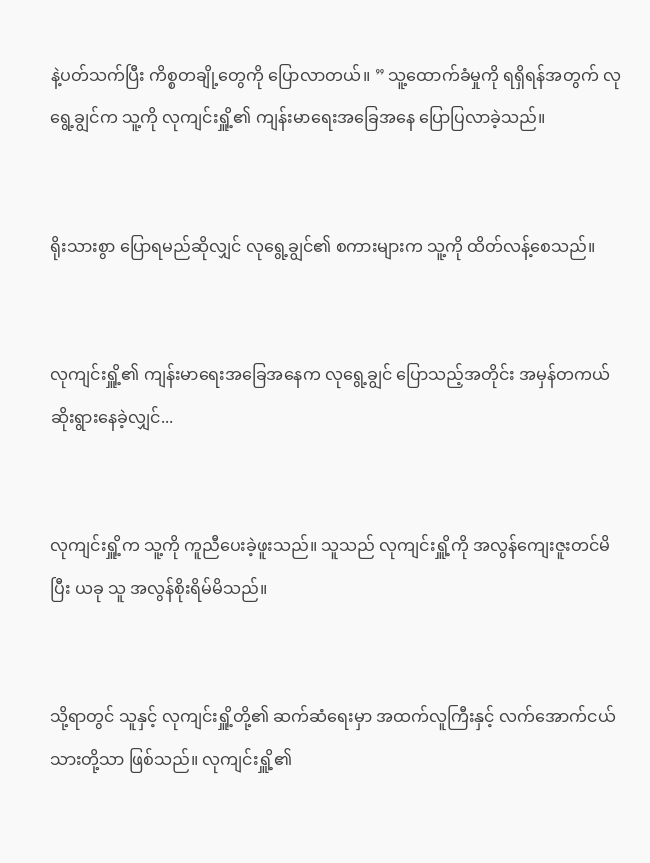နဲ့ပတ်သက်ပြီး ကိစ္စတချို့တွေကို ပြောလာတယ်။ ” သူ့ထောက်ခံမှုကို ရရှိရန်အတွက် လုရွေ့ချွင်က သူ့ကို လုကျင်းရှိူ့၏ ကျန်းမာရေးအ‌ခြေအနေ ပြောပြလာခဲ့သည်။


ရိုးသားစွာ ပြောရမည်ဆိုလျှင် လုရွေ့ချွင်၏ စကားများက သူ့ကို ထိတ်လန့်စေသည်။


လုကျင်းရှိူ့၏ ကျန်းမာရေးအခြေအနေက လုရွေ့ချွင် ပြောသည့်အတိုင်း အမှန်တကယ် ဆိုးရွားနေခဲ့လျှင်...


လုကျင်းရှိူ့က သူ့ကို ကူညီပေးခဲ့ဖူးသည်။ သူသည် လုကျင်းရှိူ့ကို အလွန်ကျေးဇူးတင်မိပြီး ယခု သူ အလွန်စိုးရိမ်မိသည်။


သို့ရာတွင် သူနှင့် လုကျင်းရှိူ့တို့၏ ဆက်ဆံရေးမှာ အထက်လူကြီးနှင့် လက်အောက်ငယ်သားတို့သာ ဖြစ်သည်။ လုကျင်းရှိူ့၏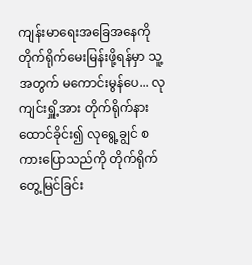ကျန်းမာရေးအခြေအနေကို တိုက်ရိုက်မေးမြန်းဖို့ရန်မှာ သူ့အတွက် မကောင်းမွန်ပေ... လုကျင်းရှိူ့အား တိုက်ရိုက်နားထောင်ခိုင်း၍ လုရွေ့ချွင် စကားပြောသည်ကို တိုက်ရိုက်တွေ့မြင်ခြင်း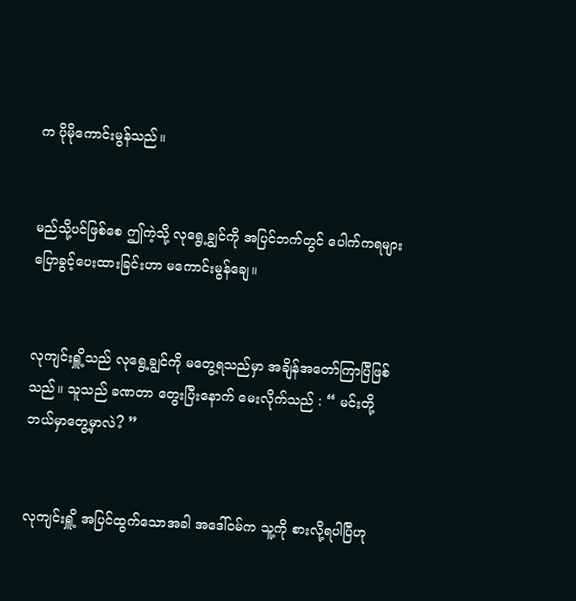က ပိုမိုကောင်းမွန်သည်။


မည်သို့ပင်ဖြစ်စေ ဤကဲ့သို့ လုရွေ့ချွင်ကို အပြင်ဘက်တွင် ပေါက်ကရများ ပြောခွင့်ပေးထားခြင်းဟာ မကောင်းမွန်ချေ။


လုကျင်းရှိူ့သည် လုရွေ့ချွင်ကို မတွေ့ရသည်မှာ အချိန်အတော်ကြာပြီဖြစ်သည်။ သူသည် ခဏတာ ‌တွေးပြီးနောက် မေးလိုက်သည် : “ မင်းတို့ ဘယ်မှာတွေ့မှာလဲ? ”


လုကျင်းရှိူ့ အပြင်ထွက်သောအခါ အဒေါ်ဝမ်က သူ့ကို စားလို့ရပါပြီဟု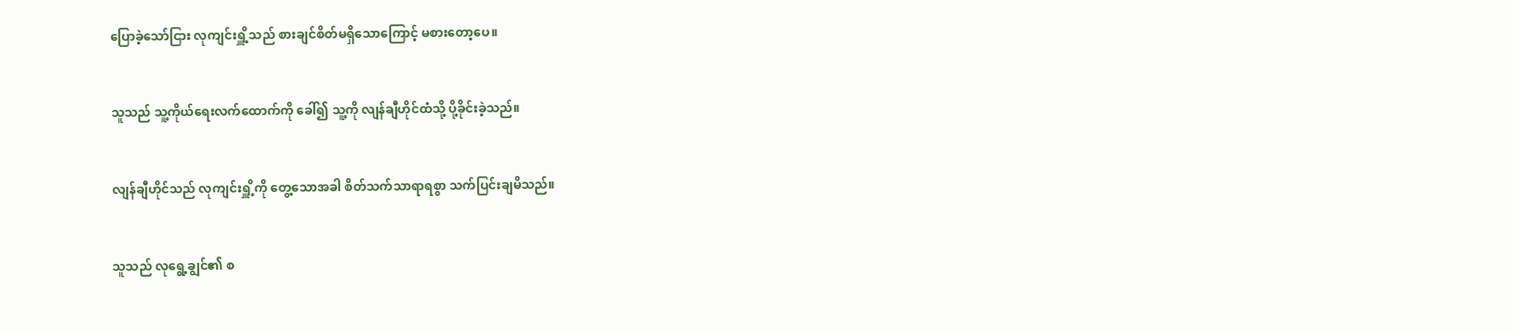ပြောခဲ့သော်ငြား လုကျင်းရှိူ့သည် စားချင်စိတ်မရှိသောကြောင့် မစားတော့ပေ။


သူသည် သူ့ကိုယ်ရေးလက်ထောက်ကို ခေါ်၍ သူ့ကို လျန်ချီဟိုင်ထံသို့ ပို့ခိုင်းခဲ့သည်။


လျန်ချီဟိုင်သည် လုကျင်းရှိူ့ကို တွေ့သောအခါ စိတ်သက်သာရာရစွာ သက်ပြင်းချမိသည်။


သူသည် လုရွေ့ချွင်၏ စ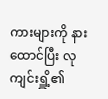ကားများကို နားထောင်ပြီး လုကျင်းရှိူ့၏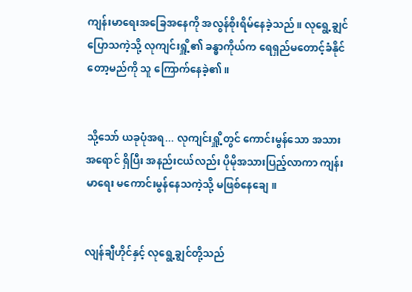ကျန်းမာရေးအခြေအနေကို အလွန်စိုးရိမ်နေခဲ့သည်။ လုရွေ့ချွင် ပြောသကဲ့သို့ လုကျင်းရှိူ့၏ ခန္ဓာကိုယ်က ရေရှည်မတောင့်ခံနိုင်တော့မည်ကို သူ ကြောက်နေခဲ့၏။


သို့သော် ယခုပုံအရ... လုကျင်းရှိူ့တွင် ကောင်းမွန်သော အသားအရောင် ရှိပြီး အနည်းငယ်လည်း ပိုမိုအသားပြည့်လာကာ ကျန်းမာရေး မကောင်းမွန်နေသကဲ့သို့ မဖြစ်နေချေ။


လျန်ချီဟိုင်နှင့် လုရွေ့ချွင်တို့သည်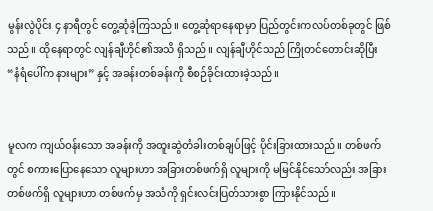မွန်းလွဲပိုင်း ‌၄ နာရီတွင် တွေ့ဆုံခဲ့ကြသည်။ တွေ့ဆုံရာနေရာမှာ ပြည်တွင်းကလပ်တစ်ခုတွင် ဖြစ်သည်။ ထိုနေရာတွင် လျန်ချီဟိုင်၏အသိ ရှိသည်။ လျန်ချီဟိုင်သည် ကြိုတင်တောင်းဆိုပြီး “နံရံပေါ်က နားများ” နှင့် အခန်းတစ်ခန်းကို စီစဉ်ခိုင်းထားခဲ့သည်။


မူလက ကျယ်ဝန်းသော အခန်းကို အထူးဆွဲတံခါးတစ်ချပ်ဖြင့် ပိုင်းခြားထားသည်။ တစ်ဖက်တွင် စကားပြောနေသော လူများဟာ အခြားတစ်ဖက်ရှိ လူများကို မမြင်နိုင်သော်လည်း အခြားတစ်ဖက်ရှိ လူများဟာ တစ်ဖက်မှ အသံကို ‌ရှင်းလင်းပြတ်သားစွာ ကြားနိုင်သည်။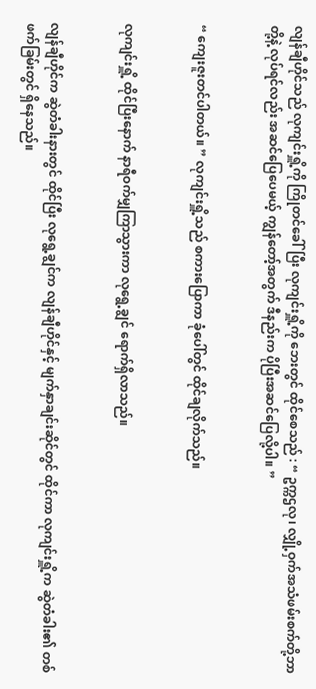လျန်ချီဟိုင်သည် လုကျင်းရှိူ့ကို ကြိုတင်ခေါ်ပြီး လုကျင်းရှိူ့ကို ဘေးတွင် ထိုင်စေသည် : “ ဥက္ကဌလု၊ လျှို့ဝှက်အသံဖမ်းစက်တို့ဘာတို့နဲ့ လုပ်ရင်လည်း အဆင်ပြေပေမယ့် ကျွန်တော့်အတွက် ဒီနည်းက ပိုပြီးအဆင်ပြေလို့ပါ။ ”


“ ကျေးဇူးတင်ပါတယ်။ ” လုကျင်းရှိူ့သည် စကားပြောကာ ခုံပေါ်တွင် ထိုင်ချလိုက်သည်။


လုကျင်းရှိူ့ ထိုင်ပြီးနောက် နာရီဝက်မျှကြာသွားကာ လုရွေ့ချွင် ရောက်ရှိလာသည်။


လျန်ချီဟိုင်က ဆွဲတံခါးနားတွင် ထိုင်ပြီး လုရွေ့ချွင်က လျန်ချီဟိုင်နှင့် မျက်နှာချင်းဆိုင်တွင် ထိုင်ကာ လုကျင်းရှိူ့က ဆွဲတံခါး၏ တစ်ဖက်ခြမ်းတွင် ရှိနေသည်။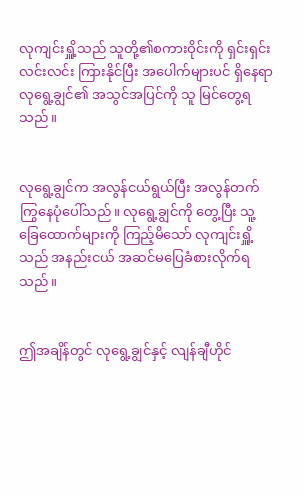လုကျင်းရှိူ့သည် သူတို့၏စကားဝိုင်းကို ရှင်းရှင်းလင်းလင်း ကြားနိုင်ပြီး အပေါက်များပင် ရှိနေရာ လုရွေ့ချွင်၏ အသွင်အပြင်ကို သူ မြင်တွေ့ရသည်။


လုရွေ့ချွင်က အလွန်ငယ်ရွယ်ပြီး အလွန်တက်ကြွနေပုံပေါ်သည်။ လုရွေ့ချွင်ကို တွေ့ပြီး သူ့ခြေထောက်များကို ကြည့်မိသော် လုကျင်းရှိူ့သည် အနည်းငယ် အဆင်မပြေခံစားလိုက်ရသည်။


ဤအချိန်တွင် လုရွေ့ချွင်နှင့် လျန်ချီဟိုင်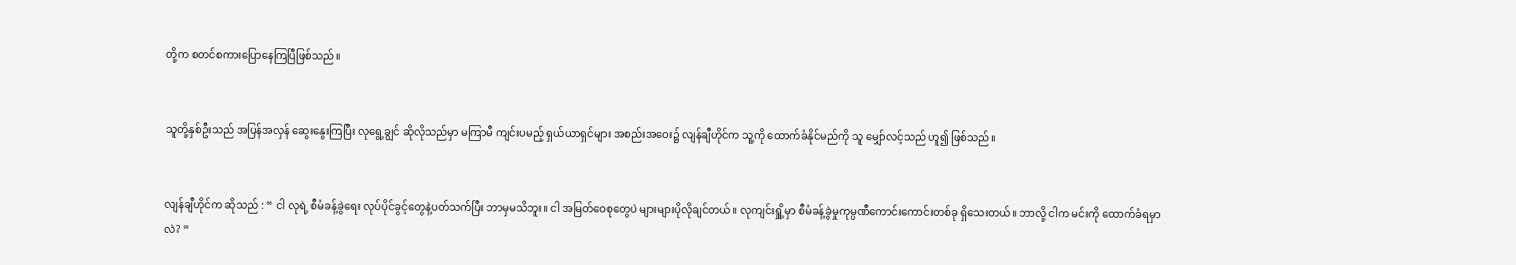တို့က စတင်စကားပြောနေကြပြီဖြစ်သည်။


သူတို့နှစ်ဦးသည် အပြန်အလှန် ဆွေးနွေးကြပြီး လုရွေ့ချွင် ဆိုလိုသည်မှာ မကြာမီ ကျင်းပမည့် ရှယ်ယာရှင်များ အစည်းအဝေး၌ လျန်ချီဟိုင်က သူ့ကို ထောက်ခံနိုင်မည်ကို သူ မျှော်လင့်သည် ဟူ၍ ဖြစ်သည်။


လျန်ချီဟိုင်က ဆိုသည် : “ ငါ လုရဲ့ စီမံခန့်ခွဲရေး လုပ်ပိုင်ခွင့်တွေနဲ့ပတ်သက်ပြီး ဘာမှမသိဘူး။ ငါ အမြတ်ဝေစုတွေပဲ များများပိုလိုချင်တယ်။ လုကျင်းရှိူ့မှာ စီမံခန့်ခွဲမှုကုမ္ပဏီကောင်းကောင်းတစ်ခု ရှိသေးတယ်။ ဘာ‌လို့ ငါက မင်းကို ထောက်ခံရမှာလဲ? ”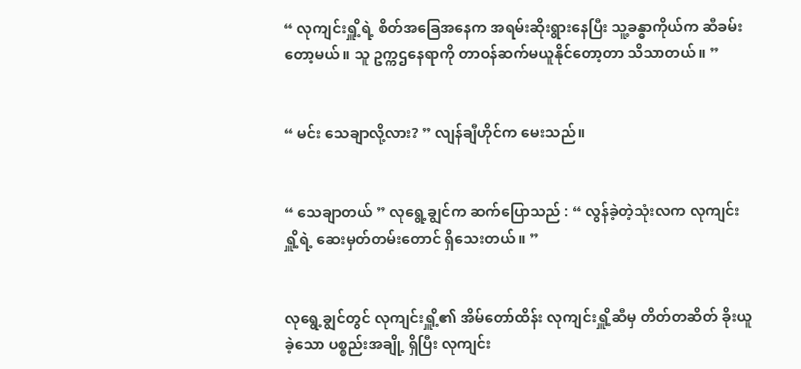“ လုကျင်းရှိူ့ရဲ့ စိတ်အခြေအနေက အရမ်းဆိုးရွားနေပြီး သူ့ခန္ဓာကိုယ်က ဆီခမ်းတော့မယ်။ သူ ဥက္ကဌနေရာကို တာဝန်ဆက်မယူနိုင်တော့တာ သိသာတယ်။ ”


“ မင်း သေချာလို့လား? ” လျန်ချီဟိုင်က မေးသည်။


“ သေချာတယ် ” လုရွေ့ချွင်က ဆက်ပြောသည် : “ လွန်ခဲ့တဲ့သုံးလက လုကျင်းရှိူ့ရဲ့ ဆေးမှတ်တမ်းတောင် ရှိသေးတယ်။ ”


လုရွေ့ချွင်တွင် လုကျင်းရှိူ့၏ အိမ်တော်ထိန်း လုကျင်းရှိူ့ဆီမှ တိတ်တဆိတ် ခိုးယူခဲ့သော ပစ္စည်းအချို့ ရှိပြီး လုကျင်း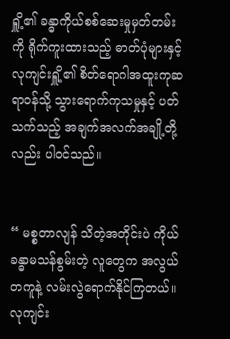ရှိူ့၏ ခန္ဓာကိုယ်စစ်ဆေးမှုမှတ်တမ်းကို ရိုက်ကူးထားသည့် ဓာတ်ပုံများနှင့် လုကျင်းရှိူ့၏ စိတ်ရောဂါအထူးကုဆရာဝန်သို့ သွားရောက်ကုသမှုနှင့် ပတ်သက်‌သည့် အချက်အလက်အချို့တို့လည်း ပါဝင်သည်။


“ မစ္စတာလျန် သိတဲ့အတိုင်းပဲ ကိုယ်ခန္ဓာမသန်စွမ်းတဲ့ လူတွေက အလွယ်တကူနဲ့ လမ်းလွဲရောက်နိုင်ကြတယ်။ လုကျင်း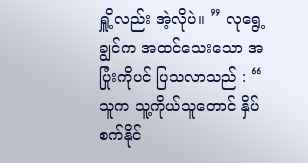ရှိူ့လည်း အဲ့လိုပဲ။ ” လုရွေ့ချွင်က အထင်သေးသော အပြုံးကိုပင် ပြသလာသည် : “ သူက သူ့ကိုယ်သူတောင် နှိပ်စက်နိုင်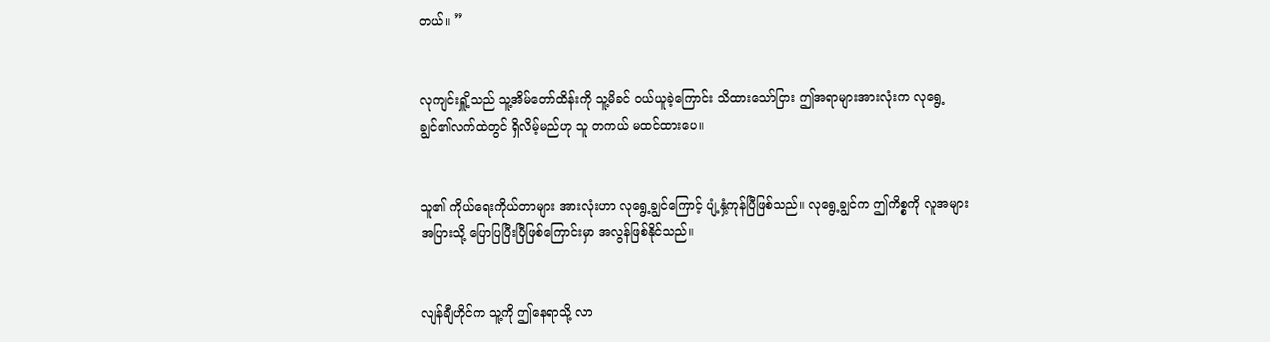တယ်။ ”


လုကျင်းရှိူ့သည် သူ့အိမ်တော်ထိန်းကို သူ့မိခင် ဝယ်ယူခဲ့ကြောင်း သိထားသော်ငြား ဤအရာများအားလုံးက လုရွေ့ချွင်၏လက်ထဲတွင် ရှိလိမ့်မည်ဟု သူ တကယ် မထင်ထားပေ။


သူ၏ ကိုယ်ရေးကိုယ်တာများ အားလုံးဟာ လုရွေ့ချွင်ကြောင့် ပျံ့နှံ့ကုန်ပြီဖြစ်သည်။ လုရွေ့ချွင်က ဤကိစ္စကို လူအများအပြားသို့ ပြောပြပြီးပြီဖြစ်ကြောင်းမှာ အလွန်ဖြစ်နိုင်သည်။


လျန်ချီဟိုင်က သူ့ကို ဤနေရာသို့ လာ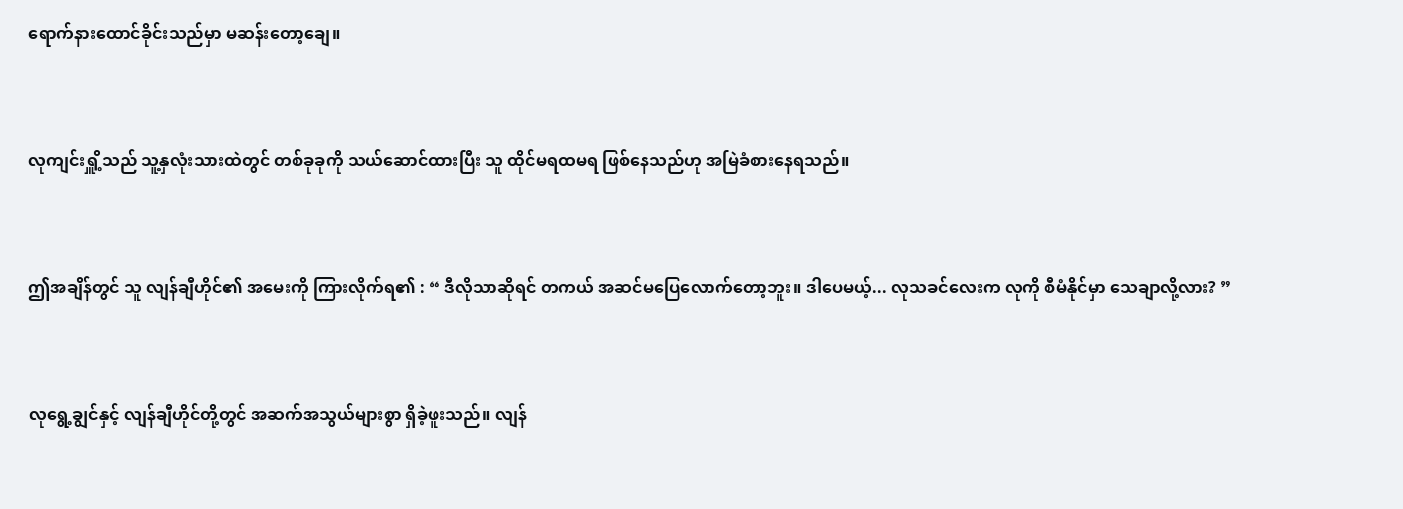ရောက်နားထောင်ခိုင်းသည်မှာ မဆန်းတော့ချေ။


လုကျင်းရှိူ့သည် သူ့နှလုံးသားထဲတွင် တစ်ခုခုကို သယ်ဆောင်ထားပြီး သူ ထိုင်မရထမရ ဖြစ်နေသည်ဟု အမြဲခံစားနေရသည်။


ဤအချိန်တွင် သူ လျန်ချီဟိုင်၏ အမေးကို ကြားလိုက်ရ၏ : “ ဒီလိုသာဆိုရင် တကယ် အဆင်မပြေလောက်တော့ဘူး။ ဒါပေမယ့်... လုသခင်လေးက လုကို စီမံနိုင်မှာ သေချာလို့လား? ”


လုရွေ့ချွင်နှင့် လျန်ချီဟိုင်တို့တွင် အဆက်အသွယ်များစွာ ရှိခဲ့ဖူးသည်။ လျန်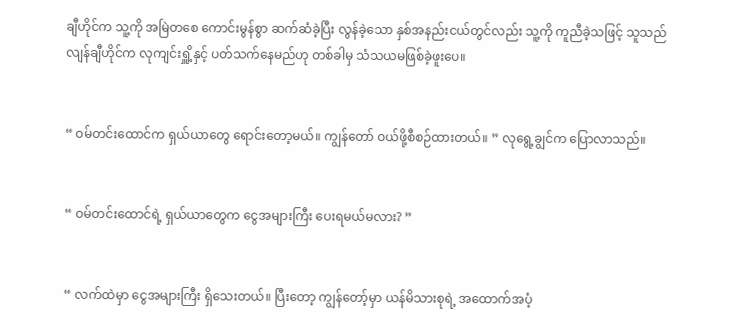ချီဟိုင်က သူ့ကို အမြဲတစေ ကောင်းမွန်စွာ ဆက်ဆံခဲ့ပြီး လွန်ခဲ့သော နှစ်အနည်းငယ်တွင်လည်း သူ့ကို ကူညီခဲ့သဖြင့် သူသည် လျန်ချီဟိုင်က လုကျင်းရှိူ့နှင့် ပတ်သက်နေမည်ဟု တစ်ခါမှ သံသယမဖြစ်ခဲ့ဖူးပေ။


“ ဝမ်တင်းထောင်က ရှယ်ယာတွေ ရောင်းတော့မယ်။ ကျွန်တော် ဝယ်ဖို့စီစဉ်ထားတယ်။ ” လုရွေ့ချွင်က ပြောလာသည်။


“ ဝမ်တင်းထောင်ရဲ့ ရှယ်ယာတွေက ငွေအများကြီး ပေးရမယ်မလား? ”


“ လက်ထဲမှာ ငွေအများကြီး ရှိသေးတယ်။ ပြီးတော့ ကျွန်တော့်မှာ ယန်မိသားစုရဲ့ အထောက်အပံ့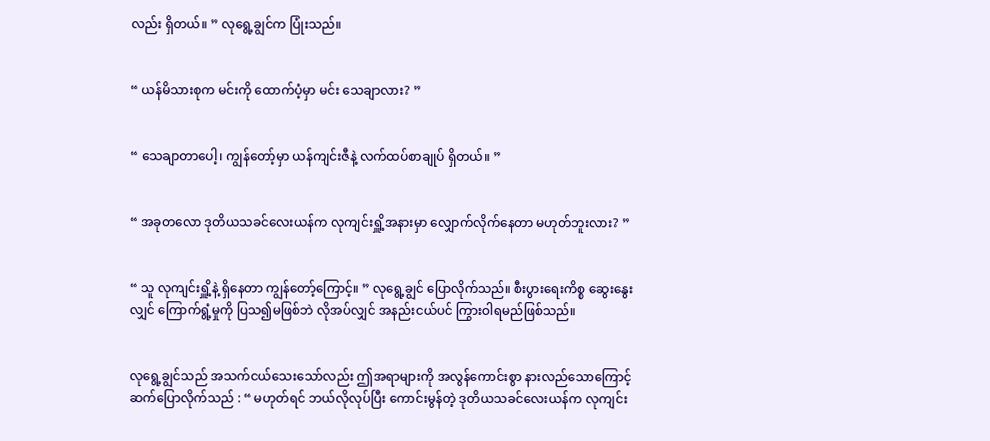လည်း ရှိတယ်။ ” လုရွေ့ချွင်က ပြုံးသည်။


“ ယန်မိသားစုက မင်းကို ထောက်ပံ့မှာ မင်း သေချာလား? ”


“ သေချာတာပေါ့၊ ကျွန်တော့်မှာ ယန်ကျင်းဇီနဲ့ လက်ထပ်စာချုပ် ရှိတယ်။ ”


“ အခုတလော ဒုတိယသခင်လေးယန်က လုကျင်းရှိူ့အနားမှာ လျှောက်လိုက်နေတာ မဟုတ်ဘူးလား? ”


“ သူ လုကျင်းရှိူ့နဲ့ ရှိနေတာ ကျွန်တော့်ကြောင့်။ ” လုရွေ့ချွင် ပြောလိုက်သည်။ စီးပွားရေးကိစ္စ ဆွေးနွေးလျှင် ကြောက်ရွံ့မှုကို ပြသ၍မဖြစ်ဘဲ လိုအပ်လျှင် အနည်းငယ်ပင် ကြွားဝါရမည်ဖြစ်သည်။


လုရွေ့ချွင်သည် အသက်ငယ်သေးသော်လည်း ဤအရာများကို အလွန်ကောင်းစွာ နားလည်သောကြောင့် ဆက်ပြောလိုက်သည် : “ မဟုတ်ရင် ဘယ်လိုလုပ်ပြီး ကောင်းမွန်တဲ့ ဒုတိယသခင်လေးယန်က လုကျင်း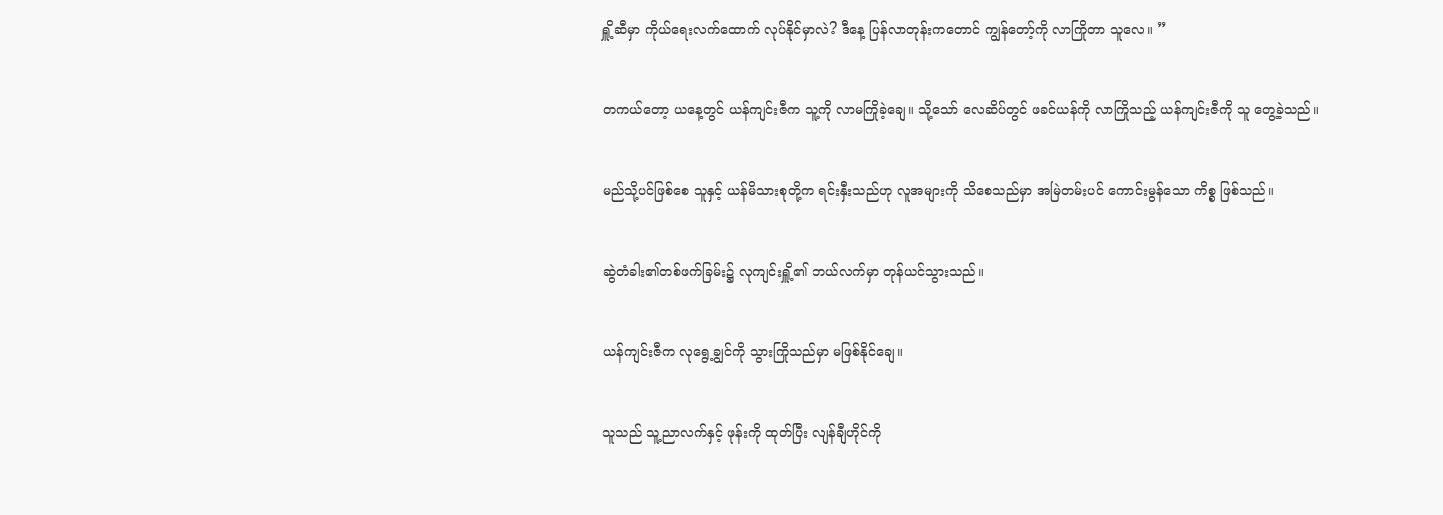ရှိူ့ဆီမှာ ကိုယ်ရေးလက်ထောက် လုပ်နိုင်မှာလဲ? ဒီနေ့ ပြန်လာတုန်းကတောင် ကျွန်တော့်ကို လာကြိုတာ သူလေ။ ”


တကယ်တော့ ယနေ့တွင် ယန်ကျင်းဇီက သူ့ကို လာမကြိုခဲ့ချေ။ သို့သော် လေဆိပ်တွင် ဖခင်ယန်ကို လာကြိုသည့် ယန်ကျင်းဇီကို သူ တွေ့ခဲ့သည်။


မည်သို့ပင်ဖြစ်စေ သူနှင့် ယန်မိသားစုတို့က ရင်းနှီးသည်ဟု လူအများကို သိစေသည်မှာ အမြဲတမ်းပင် ကောင်းမွန်သော ကိစ္စ ဖြစ်သည်။


ဆွဲတံခါး၏တစ်ဖက်ခြမ်း၌ လုကျင်းရှိူ့၏ ဘယ်လက်မှာ တုန်ယင်သွားသည်။


ယန်ကျင်းဇီက လုရွေ့ချွင်ကို သွားကြိုသည်မှာ မဖြစ်နိုင်ချေ။


သူသည် သူ့ညာလက်နှင့် ဖုန်းကို ထုတ်ပြီး လျန်ချီဟိုင်ကို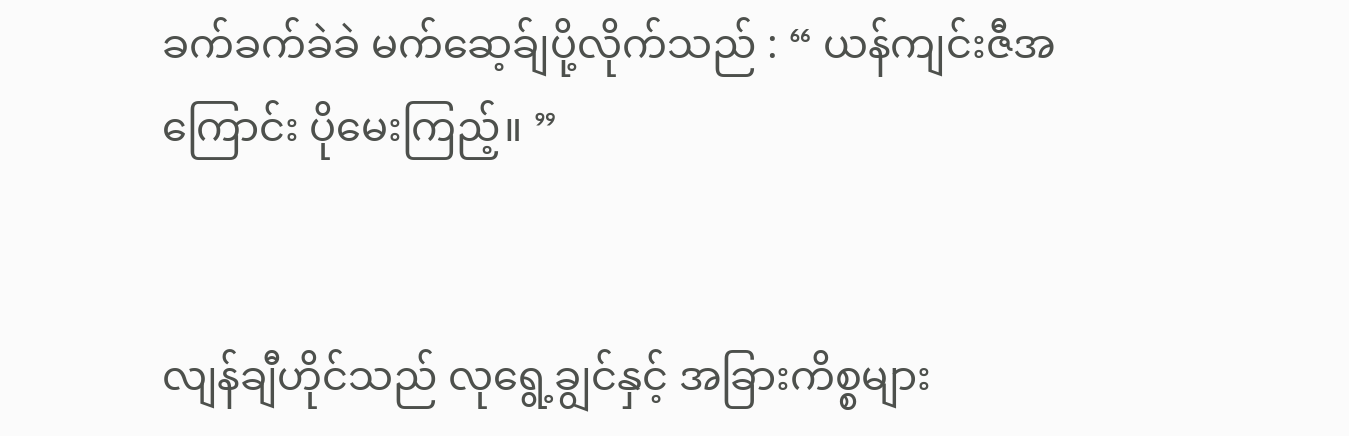ခက်ခက်ခဲခဲ မက်ဆေ့ခ်ျပို့လိုက်သည် : “ ယန်ကျင်းဇီအကြောင်း ပိုမေးကြည့်။ ”


လျန်ချီဟိုင်သည် လုရွေ့ချွင်နှင့် အခြားကိစ္စများ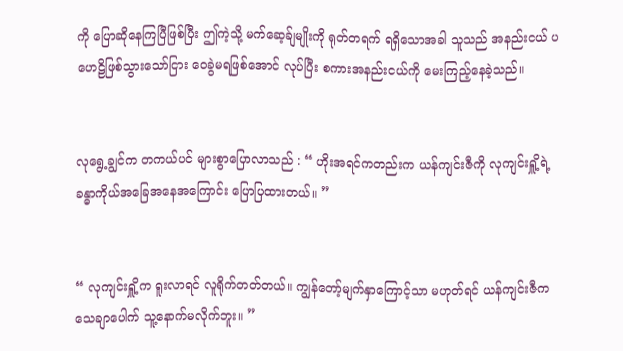ကို ပြောဆိုနေကြပြီဖြစ်ပြီး ဤကဲ့သို့ မက်ဆေ့ခ်ျမျိုးကို ရုတ်တရက် ရရှိသောအခါ သူသည် အနည်းငယ် ပဟေဠိဖြစ်သွားသော်ငြား ဝေခွဲမရဖြစ်အောင် လုပ်ပြီး စကားအနည်းငယ်ကို မေးကြည့်နေခဲ့သည်။


လုရွေ့ချွင်က တကယ်ပင် များစွာပြောလာသည် : “ ဟိုးအရင်ကတည်းက ယန်ကျင်းဇီကို လုကျင်းရှိူ့ရဲ့ ခန္ဓာကိုယ်အခြေအနေအကြောင်း ပြောပြထားတယ်။ ”


“ လုကျင်းရှိူ့က ရူးလာရင် လူရိုက်တတ်တယ်။ ကျွန်တော့်မျက်နှာကြောင့်သာ မဟုတ်ရင် ယန်ကျင်းဇီက သေချာပေါက် သူ့နောက်မလိုက်ဘူး။ ”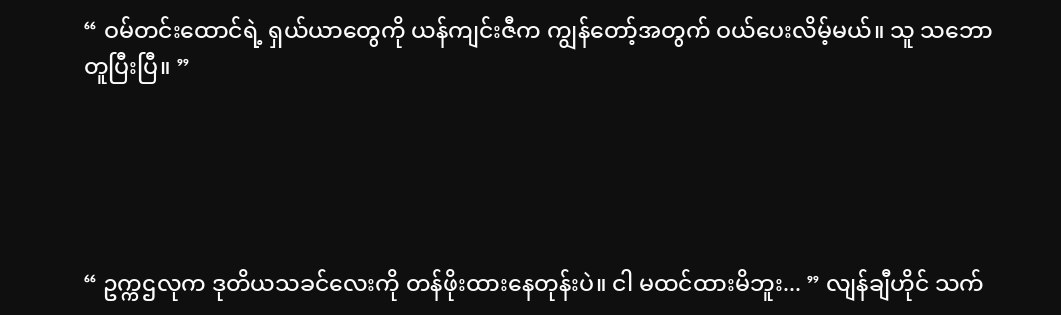“ ဝမ်တင်းထောင်ရဲ့ ရှယ်ယာတွေကို ယန်ကျင်းဇီက ကျွန်တော့်အတွက် ဝယ်ပေးလိမ့်မယ်။ သူ သဘောတူပြီးပြီ။ ”





“ ဥက္ကဌလုက ဒုတိယသခင်လေးကို တန်ဖိုးထားနေတုန်းပဲ။ ငါ မထင်ထားမိဘူး... ” လျန်ချီဟိုင် သက်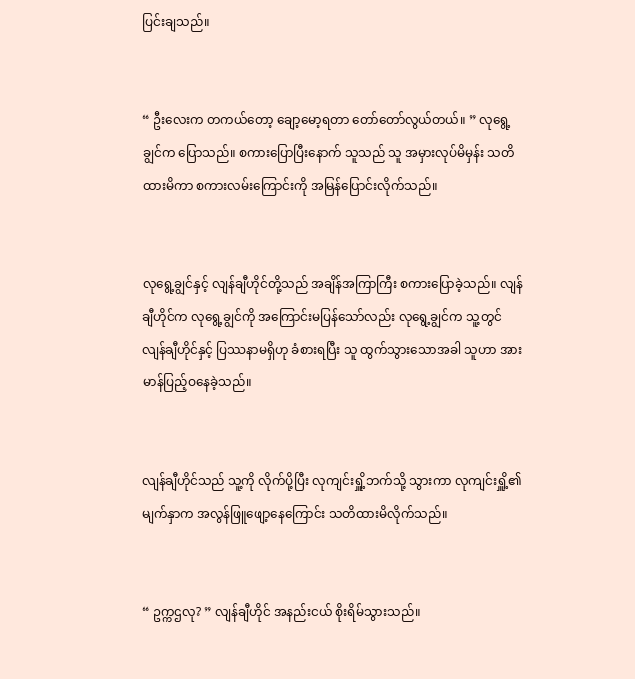ပြင်းချသည်။


“ ဦးလေးက တကယ်တော့ ချော့မော့ရတာ တော်တော်လွယ်တယ်။ ” လုရွေ့ချွင်က ပြောသည်။ စကားပြောပြီးနောက် သူသည် သူ အမှားလုပ်မိမှန်း သတိထားမိကာ စကားလမ်းကြောင်းကို အမြန်ပြောင်းလိုက်သည်။


လုရွေ့ချွင်နှင့် လျန်ချီဟိုင်တို့သည် အချိန်အကြာကြီး စကားပြောခဲ့သည်။ လျန်ချီဟိုင်က လုရွေ့ချွင်ကို အကြောင်းမပြန်သော်လည်း လုရွေ့ချွင်က သူ့တွင် လျန်ချီဟိုင်နှင့် ပြဿနာမရှိဟု ခံစားရပြီး သူ ထွက်သွားသောအခါ သူဟာ အားမာန်ပြည့်ဝနေခဲ့သည်။


လျန်ချီဟိုင်သည် သူ့ကို လိုက်ပို့ပြီး လုကျင်းရှိူ့ဘက်သို့ သွားကာ လုကျင်းရှိူ့၏မျက်နှာက အလွန်ဖြူဖျော့နေကြောင်း သတိထားမိလိုက်သည်။


“ ဥက္ကဌလု? ” လျန်ချီဟိုင် အနည်းငယ် စိုးရိမ်သွားသည်။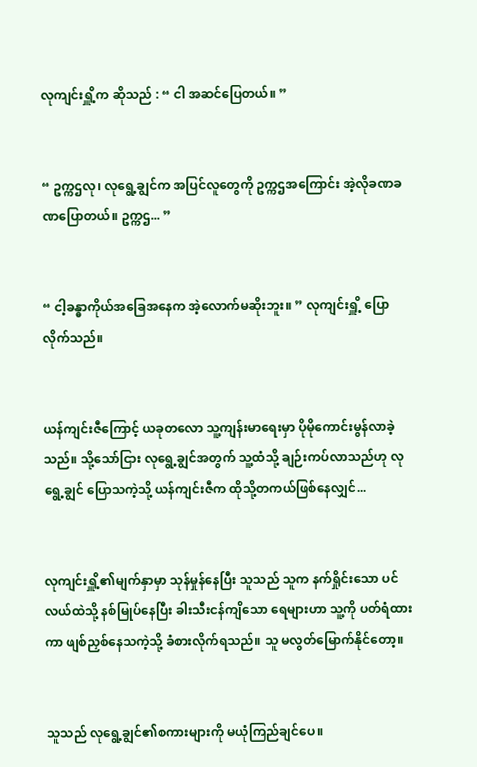လုကျင်းရှိူ့က ဆိုသည် : “ ငါ အဆင်ပြေတယ်။ ”


“ ဥက္ကဌလု၊ လုရွေ့ချွင်က အပြင်လူတွေကို ဥက္ကဌအကြောင်း အဲ့လိုခဏခဏပြောတယ်။ ဥက္ကဌ... ”


“ ငါ့ခန္ဓာကိုယ်အခြေအနေက အဲ့လောက်မဆိုးဘူး။ ” လုကျင်းရှိူ့ ပြောလိုက်သည်။


ယန်ကျင်းဇီကြောင့် ယခုတလော သူ့ကျန်းမာရေးမှာ ပိုမိုကောင်းမွန်လာခဲ့သည်။ သို့သော်ငြား လုရွေ့ချွင်အတွက် သူ့ထံသို့ ချဉ်းကပ်လာသည်ဟု လုရွေ့ချွင် ပြောသကဲ့သို့ ယန်ကျင်းဇီက ထိုသို့တကယ်ဖြစ်နေလျှင်...


လုကျင်းရှိူ့၏မျက်နှာမှာ သုန်မှုန်နေပြီး သူသည် သူက နက်ရှိုင်းသော ပင်လယ်ထဲသို့ နစ်မြုပ်နေပြီး ခါးသီးငန်ကျိသော ရေများဟာ သူ့ကို ပတ်ရံထားကာ ဖျစ်ညှစ်နေသကဲ့သို့ ခံစားလိုက်ရသည်။ သူ မလွတ်မြောက်နိုင်တော့။


သူသည် လုရွေ့ချွင်၏စကားများကို မယုံကြည်ချင်ပေ။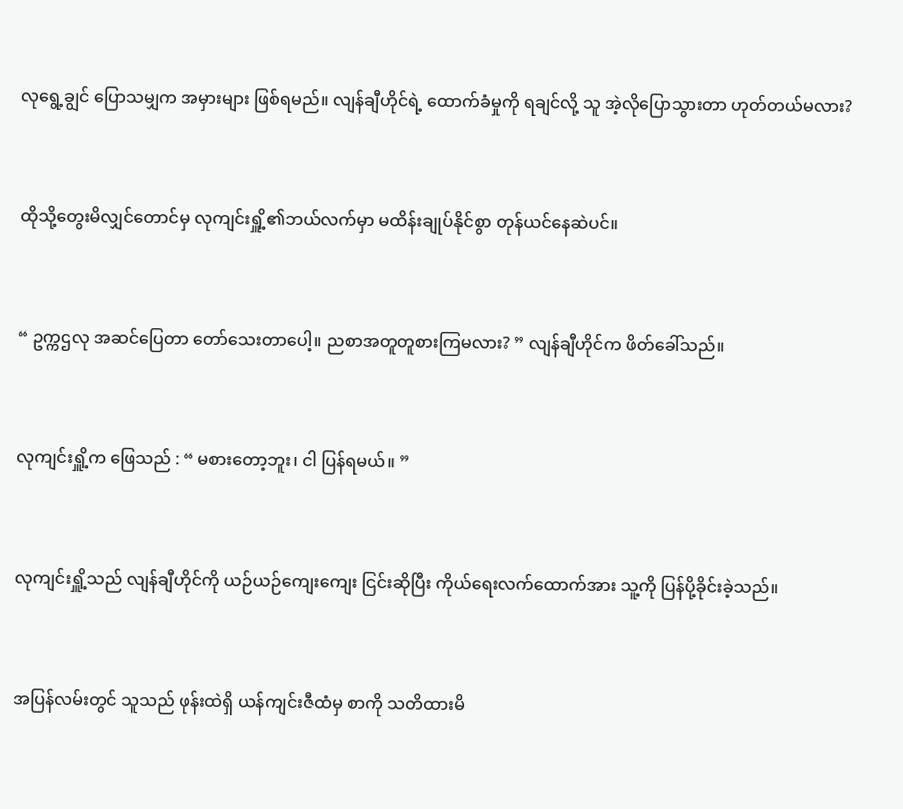လုရွေ့ချွင် ပြောသမျှက အမှားများ ဖြစ်ရမည်။ လျန်ချီဟိုင်ရဲ့ ထောက်ခံမှုကို ရချင်လို့ သူ အဲ့လိုပြောသွားတာ ဟုတ်တယ်မလား?


ထိုသို့တွေးမိလျှင်တောင်မှ လုကျင်းရှိူ့၏ဘယ်လက်မှာ မထိန်းချုပ်နိုင်စွာ တုန်ယင်နေဆဲပင်။


“ ဥက္ကဌလု အဆင်ပြေတာ တော်သေးတာပေါ့။ ညစာအတူတူစားကြမလား? ” လျန်ချီဟိုင်က ဖိတ်ခေါ်သည်။


လုကျင်းရှိူ့က ဖြေသည် : “ မစားတော့ဘူး၊ ငါ ပြန်ရမယ်။ ”


လုကျင်းရှိူ့သည် လျန်ချီဟိုင်ကို ယဉ်ယဉ်ကျေးကျေး ငြင်းဆိုပြီး ကိုယ်ရေးလက်ထောက်အား သူ့ကို ပြန်ပို့ခိုင်းခဲ့သည်။


အပြန်လမ်းတွင် သူသည် ဖုန်းထဲရှိ ယန်ကျင်းဇီထံမှ စာကို သတိထားမိ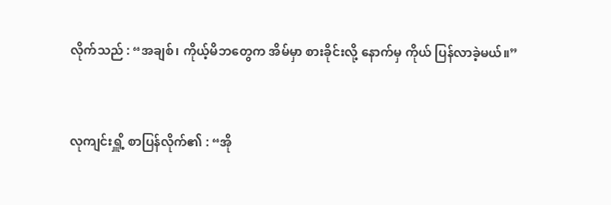လိုက်သည် : “အချစ်၊ ကိုယ့်မိဘတွေက အိမ်မှာ စားခိုင်းလို့ နောက်မှ ကိုယ် ပြန်လာခဲ့မယ်။”


လုကျင်းရှိူ့ စာပြန်လိုက်၏ : “အို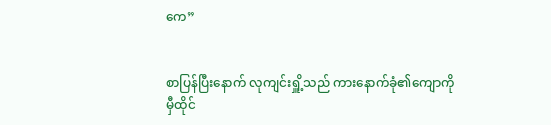ကေ”


စာပြန်ပြီးနောက် လုကျင်းရှိူ့သည် ကားနောက်ခုံ၏ကျောကို မှီထိုင်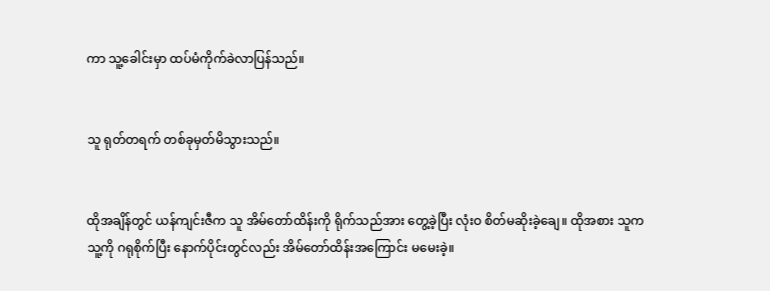ကာ သူ့ခေါင်းမှာ ထပ်မံကိုက်ခဲလာပြန်သည်။


သူ ရုတ်တရက် တစ်ခုမှတ်မိသွားသည်။


ထိုအချိန်တွင် ယန်ကျင်းဇီက သူ အိမ်တော်ထိန်းကို ရိုက်သည်အား တွေ့ခဲ့ပြီး လုံးဝ စိတ်မဆိုးခဲ့ချေ။ ထိုအစား သူက သူ့ကို ဂရုစိုက်ပြီး နောက်ပိုင်းတွင်လည်း အိမ်တော်ထိန်းအကြောင်း မမေးခဲ့။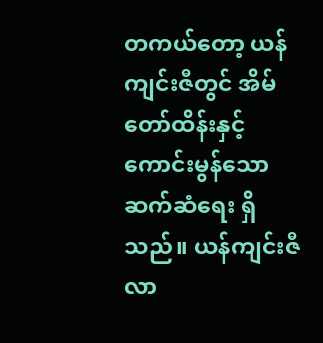တကယ်တော့ ယန်ကျင်းဇီတွင် အိမ်တော်ထိန်းနှင့် ကောင်းမွန်သော ဆက်ဆံရေး ရှိသည်။ ယန်ကျင်းဇီ လာ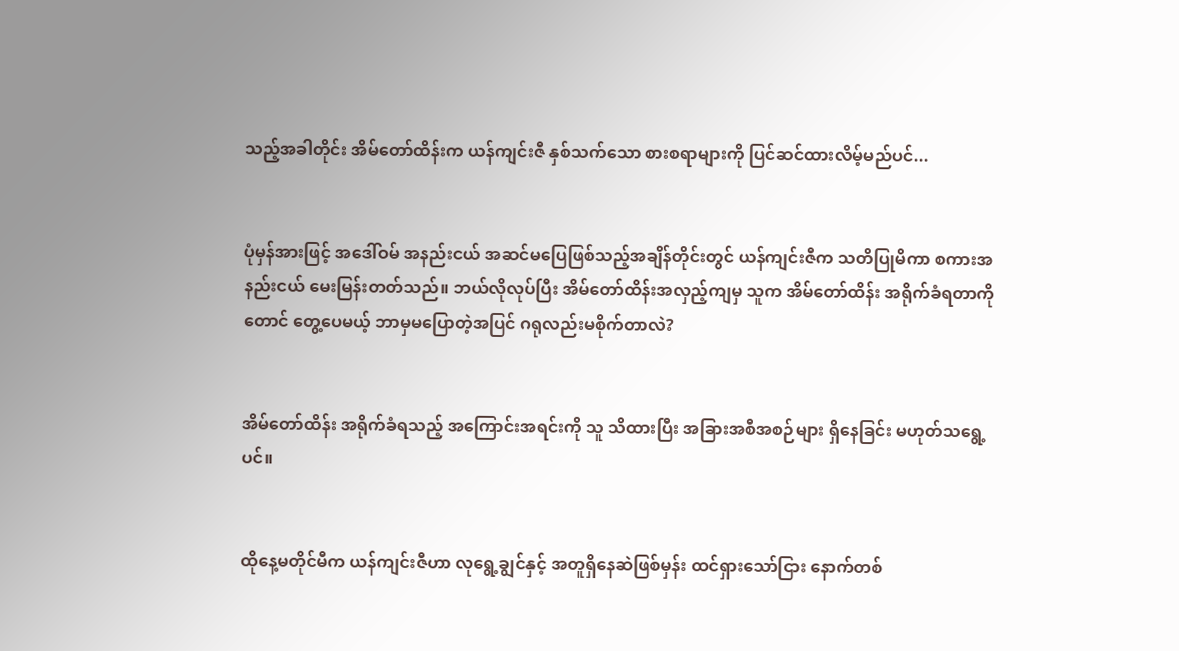သည့်အခါတိုင်း အိမ်တော်ထိန်းက ယန်ကျင်းဇီ နှစ်သက်သော စားစရာများကို ပြင်ဆင်ထားလိမ့်မည်ပင်...


ပုံမှန်အားဖြင့် အဒေါ်ဝမ် အနည်းငယ် အဆင်မပြေဖြစ်သည့်အချိန်တိုင်းတွင် ယန်ကျင်းဇီက သတိပြုမိကာ စကားအနည်းငယ် မေးမြန်းတတ်သည်။ ဘယ်လိုလုပ်ပြီး အိမ်တော်ထိန်းအလှည့်ကျမှ သူက အိမ်တော်ထိန်း အရိုက်ခံရတာကိုတောင် တွေ့ပေမယ့် ဘာမှမပြောတဲ့အပြင် ဂရုလည်းမစိုက်တာလဲ?


အိမ်တော်ထိန်း အရိုက်ခံရသည့် အကြောင်းအရင်းကို သူ သိထားပြီး အခြားအစီအစဉ်များ ရှိနေခြင်း မဟုတ်သရွေ့ပင်။


ထိုနေ့မတိုင်မီက ယန်ကျင်းဇီဟာ လုရွေ့ချွင်နှင့် အတူရှိနေဆဲဖြစ်မှန်း ထင်ရှားသော်ငြား နောက်တစ်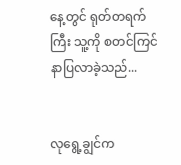နေ့တွင် ရုတ်တရက်ကြီး သူ့ကို စတင်ကြင်နာပြလာခဲ့သည်...


လုရွေ့ချွင်က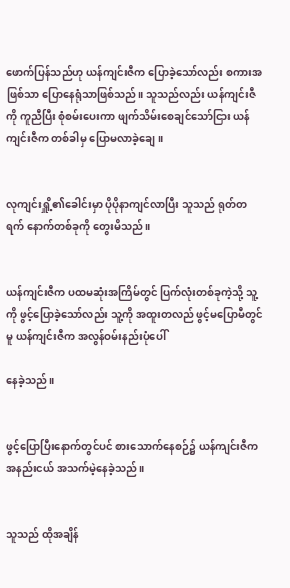ဖောက်ပြန်သည်ဟု ယန်ကျင်းဇီက ပြောခဲ့သော်လည်း စကားအဖြစ်သာ ပြောနေရုံသာဖြစ်သည်။ သူသည်လည်း ယန်ကျင်းဇီကို ကူညီပြီး စုံစမ်းပေးကာ ဖျက်သိမ်းစေချင်သော်ငြား ယန်ကျင်းဇီက တစ်ခါမှ ပြောမလာခဲ့ချေ။


လုကျင်းရှိူ့၏ခေါင်းမှာ ပိုပိုနာကျင်လာပြီး သူသည် ရုတ်တရက် နောက်တစ်ခုကို တွေးမိသည်။


ယန်ကျင်းဇီက ပထမဆုံးအကြိမ်တွင် ပြက်လုံးတစ်ခုကဲ့သို့ သူ့ကို ဖွင့်ပြောခဲ့သော်လည်း သူ့ကို အထူးတလည် ဖွင့်မပြောမီတွင်မူ ယန်ကျင်းဇီက အလွန်ဝမ်းနည်းပုံပေါ်

နေခဲ့သည်။


ဖွင့်ပြောပြီးနောက်တွင်ပင် စားသောက်နေစဉ်၌ ယန်ကျင်းဇီက အနည်းငယ် အသက်မဲ့နေခဲ့သည်။


သူသည် ထိုအချိန်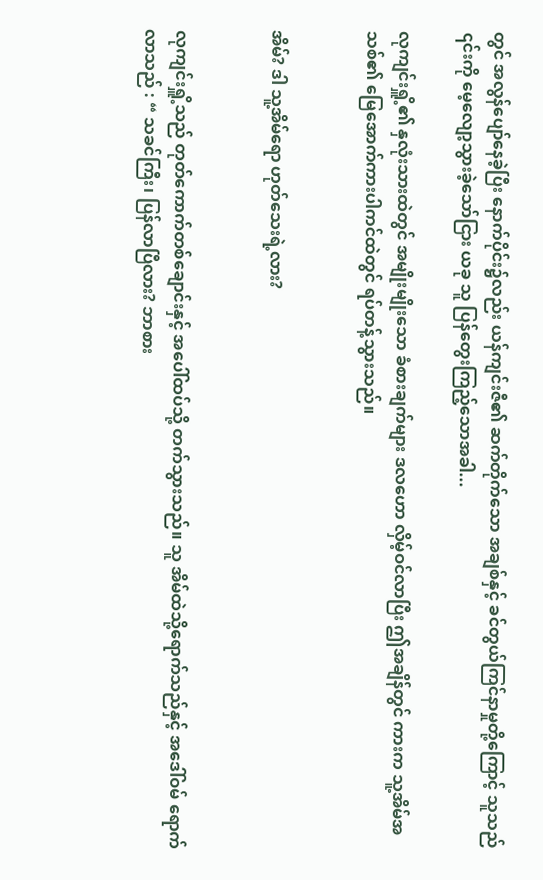တွင် အလွန်ပျော်နေခဲ့ပြီး နောက်ပိုင်း၌လည်း ယန်ကျင်းဇီ၏ ဆက်တိုက်သော အချစ်နှင့် ခင်တွယ်ကြင်နာမှုတို့ကြောင့် သူသည် ၎င်းကို မေ့လျော့သွားခဲ့သော်ငြား ယခု သူ ပြန်တွေး‌ကြည့်သောအခါ...

လုကျင်းရှိူ့၏ နှလုံးသားထဲတွင် အမျိုးမျိုးသော ခံစားချက်များ ဒလဟော လှိမ့်ဝင်လာပြီး ဤအချိန်တွင် ကားက သူ့အိမ်အသစ်၏ မြေအောက်ကားပါကင်ထဲတွင် ရပ်တန့်သွားသည်။


အိမ်? ဒါ သူ့အိမ်ရော ဟုတ်သေးရဲ့လား?


လုကျင်းရှိူ့သည် တုတ်ကောက်တစ်ချောင်းနှင့် အပေါ်ထပ်သို့ တက်သွားသည်။ သူ အိမ်ထဲသို့ရောက်သည်နှင့် အဒေါ်ဝမ် ရောက်လာသည် : “ သခင်ကြီး၊ ပြန်လာပြီလား? ဘာစား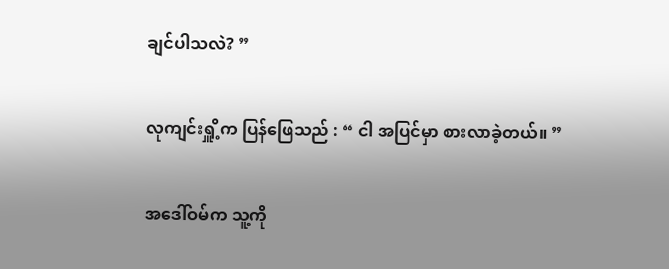ချင်ပါသလဲ? ”


လုကျင်းရှိူ့က ပြန်ဖြေသည် : “ ငါ အပြင်မှာ စားလာခဲ့တယ်။ ”


အဒေါ်ဝမ်က သူ့ကို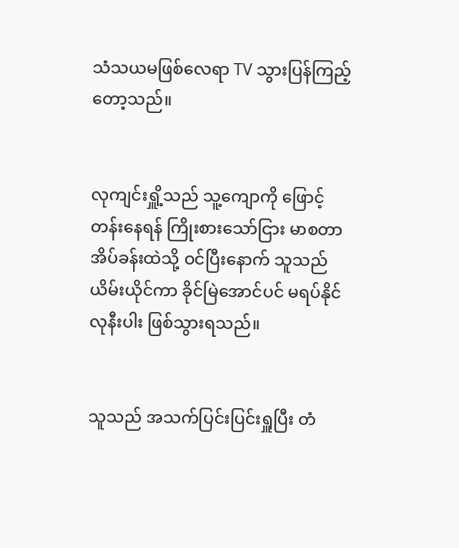သံသယမဖြစ်လေရာ TV သွားပြန်ကြည့်တော့သည်။


လုကျင်းရှိူ့သည် သူ့ကျောကို ဖြောင့်တန်းနေရန် ကြိုးစားသော်ငြား မာစတာအိပ်ခန်းထဲသို့ ဝင်ပြီးနောက် သူသည် ယိမ်းယိုင်ကာ ခိုင်မြဲအောင်ပင် မရပ်နိုင်လုနီးပါး ဖြစ်သွားရသည်။


သူသည် အသက်ပြင်းပြင်းရှူပြီး တံ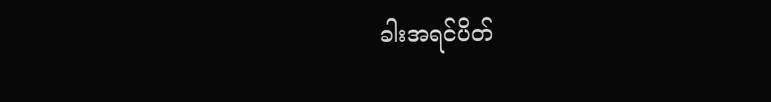ခါးအရင်ပိတ်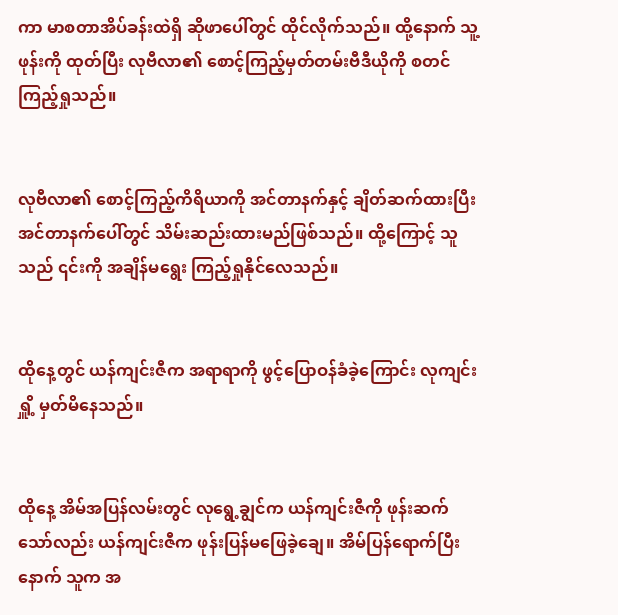ကာ မာစတာအိပ်ခန်းထဲရှိ ဆိုဖာပေါ်တွင် ထိုင်လိုက်သည်။ ထို့နောက် သူ့ဖုန်းကို ထုတ်ပြီး လုဗီလာ၏ စောင့်ကြည့်မှတ်တမ်းဗီဒီယိုကို စတင်ကြည့်ရှုသည်။


လုဗီလာ၏ စောင့်ကြည့်ကိရိယာကို အင်တာနက်နှင့် ချိတ်ဆက်ထားပြီး အင်တာနက်ပေါ်တွင် သိမ်းဆည်းထားမည်ဖြစ်သည်။ ထို့ကြောင့် သူသည် ၎င်းကို အချိန်မရွေး ကြည့်ရှုနိုင်လေသည်။


ထိုနေ့တွင် ယန်ကျင်းဇီက အရာရာကို ဖွင့်ပြောဝန်ခံခဲ့ကြောင်း လုကျင်းရှိူ့ မှတ်မိနေသည်။


ထိုနေ့ အိမ်အပြန်လမ်းတွင် လုရွေ့ချွင်က ယန်ကျင်းဇီကို ဖုန်းဆက်သော်လည်း ယန်ကျင်းဇီက ဖုန်းပြန်မဖြေခဲ့ချေ။ အိမ်ပြန်ရောက်ပြီးနောက် သူက အ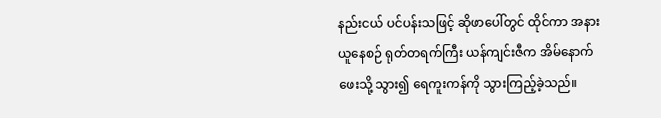နည်းငယ် ပင်ပန်းသဖြင့် ဆိုဖာပေါ်တွင် ထိုင်ကာ အနားယူနေစဉ် ရုတ်တရက်ကြီး ယန်ကျင်းဇီက အိမ်နောက်ဖေးသို့ သွား၍ ရေကူးကန်ကို သွားကြည့်ခဲ့သည်။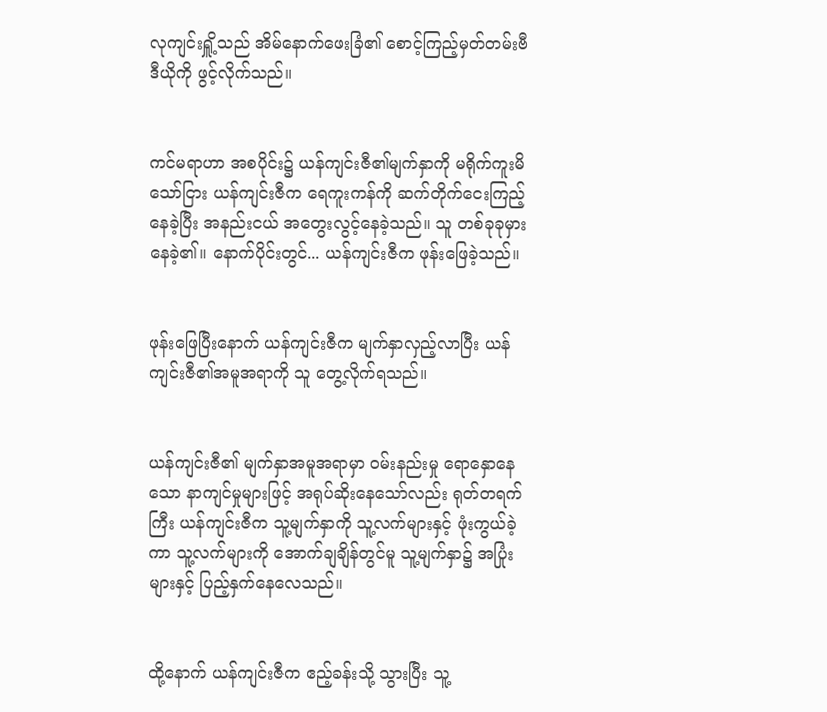လုကျင်းရှိူ့သည် အိမ်နောက်ဖေးခြံ၏ စောင့်ကြည့်မှတ်တမ်းဗီဒီယိုကို ဖွင့်လိုက်သည်။


ကင်မရာဟာ အစပိုင်း၌ ယန်ကျင်းဇီ၏မျက်နှာကို မရိုက်ကူးမိသော်ငြား ယန်ကျင်းဇီက ရေကူးကန်ကို ဆက်တိုက်ငေးကြည့်နေခဲ့ပြီး အနည်းငယ် အတွေးလွင့်နေခဲ့သည်။ သူ တစ်ခုခုမှားနေခဲ့၏။ နောက်ပိုင်းတွင်... ယန်ကျင်းဇီက ဖုန်းဖြေခဲ့သည်။


ဖုန်းဖြေပြီးနောက် ယန်ကျင်းဇီက မျက်နှာလှည့်လာပြီး ယန်ကျင်းဇီ၏အမူအရာကို သူ တွေ့လိုက်ရသည်။


ယန်ကျင်းဇီ၏ မျက်နှာအမူအရာမှာ ဝမ်းနည်းမှု ရောနှောနေသော နာကျင်မှုများဖြင့် အရုပ်ဆိုးနေသော်လည်း ရုတ်တရက်ကြီး ယန်ကျင်းဇီက သူ့မျက်နှာကို သူ့လက်များနှင့် ဖုံးကွယ်ခဲ့ကာ သူ့လက်များကို အောက်ချချိန်တွင်မူ သူ့မျက်နှာ၌ အပြုံးများနှင့် ပြည့်နှက်နေလေသည်။


ထို့နောက် ယန်ကျင်းဇီက ဧည့်ခန်းသို့ သွားပြီး သူ့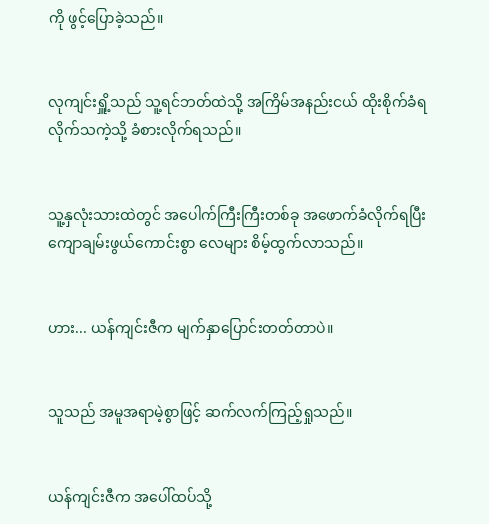ကို ဖွင့်ပြောခဲ့သည်။


လုကျင်းရှိူ့သည် သူ့ရင်ဘတ်ထဲသို့ အကြိမ်အနည်းငယ် ထိုးစိုက်ခံရလိုက်သကဲ့သို့ ခံစားလိုက်ရသည်။


သူ့နှလုံးသားထဲတွင် အပေါက်ကြီးကြီးတစ်ခု အဖောက်ခံလိုက်ရပြီး ကျောချမ်းဖွယ်ကောင်းစွာ လေများ စိမ့်ထွက်လာသည်။


ဟား... ယန်ကျင်းဇီက မျက်နှာပြောင်းတတ်တာပဲ။


သူသည် အမူအရာမဲ့စွာဖြင့် ဆက်လက်ကြည့်ရှုသည်။


ယန်ကျင်းဇီက အပေါ်ထပ်သို့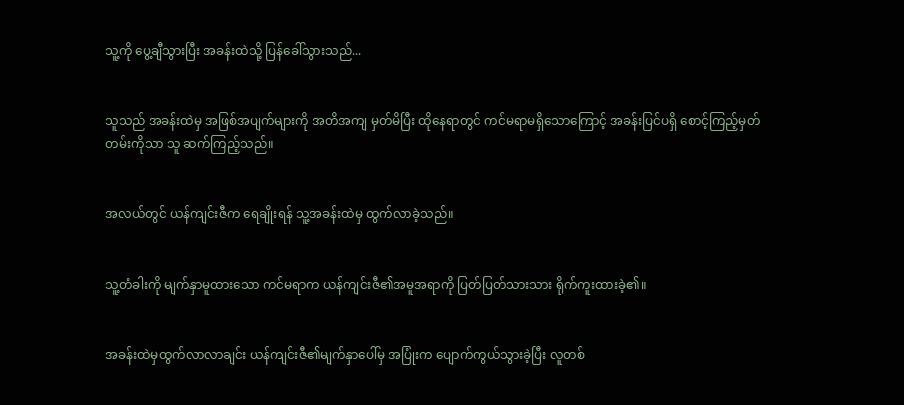သူ့ကို ပွေ့ချီသွားပြီး အခန်းထဲသို့ ပြန်ခေါ်သွားသည်...


သူသည် အခန်းထဲမှ အဖြစ်အပျက်များကို အတိအကျ မှတ်မိပြီး ထိုနေရာတွင် ကင်မရာမရှိသောကြောင့် အခန်းပြင်ပရှိ စောင့်ကြည့်မှတ်တမ်းကိုသာ သူ ဆက်ကြည့်သည်။


အလယ်တွင် ယန်ကျင်းဇီက ရေချိုးရန် သူ့အခန်းထဲမှ ထွက်လာခဲ့သည်။


သူ့တံခါးကို မျက်နှာမူထားသော ကင်မရာက ယန်ကျင်းဇီ၏အမူအရာကို ပြတ်ပြတ်သားသား ရိုက်ကူးထားခဲ့၏။


အခန်းထဲမှထွက်လာလာချင်း ယန်ကျင်းဇီ၏မျက်နှာပေါ်မှ အပြုံးက ပျောက်ကွယ်သွားခဲ့ပြီး လူတစ်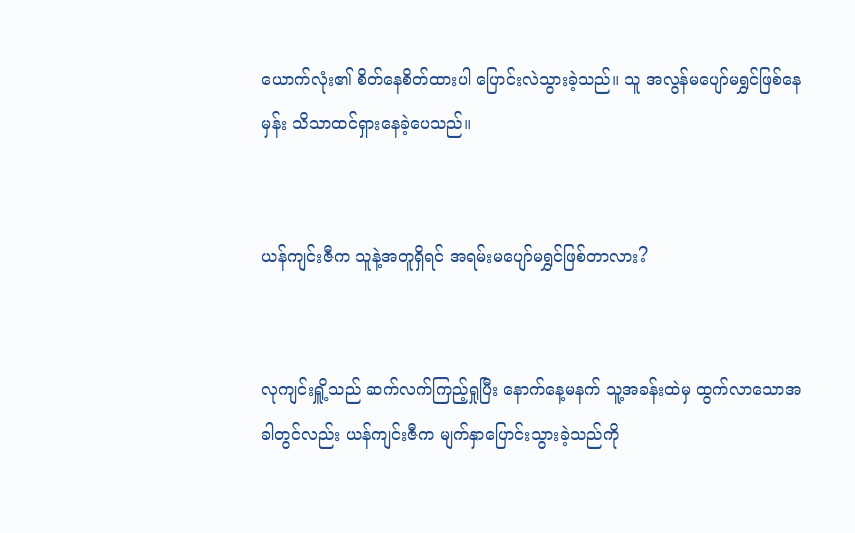ယောက်လုံး၏ စိတ်နေစိတ်ထားပါ ပြောင်းလဲသွားခဲ့သည်။ သူ အလွန်မပျော်မရွှင်ဖြစ်နေမှန်း သိသာထင်ရှားနေခဲ့ပေသည်။


ယန်ကျင်းဇီက သူနဲ့အတူရှိရင် အရမ်းမပျော်မရွှင်ဖြစ်တာလား?


လုကျင်းရှိူ့သည် ဆက်လက်ကြည့်ရှုပြီး နောက်နေ့မနက် သူ့အခန်းထဲမှ ထွက်လာသောအခါတွင်လည်း ယန်ကျင်းဇီက မျက်နှာပြောင်းသွားခဲ့သည်ကို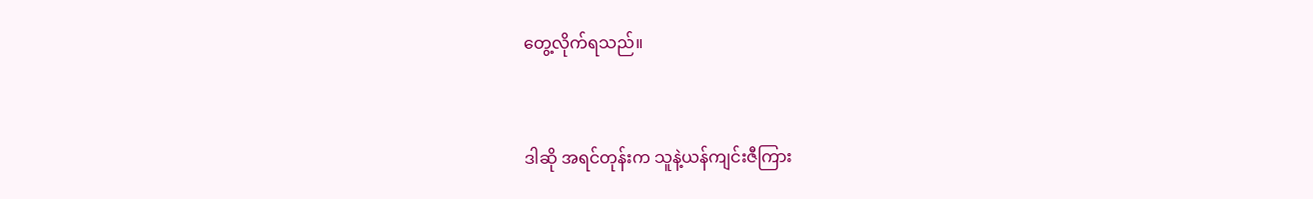တွေ့လိုက်ရသည်။


ဒါဆို အရင်တုန်းက သူနဲ့ယန်ကျင်းဇီကြား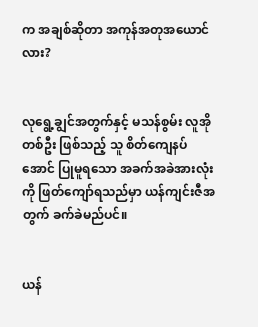က အချစ်ဆိုတာ အကုန်အတုအယောင်လား?


လုရွေ့ချွင်အတွက်နှင့် မသန်စွမ်း လူအိုတစ်ဦး ဖြစ်သည့် သူ စိတ်ကျေနပ်အောင် ပြုမူရသော အခက်အခဲအားလုံးကို ဖြတ်ကျော်ရသည်မှာ ယန်ကျင်းဇီအတွက် ခက်ခဲမည်ပင်။


ယန်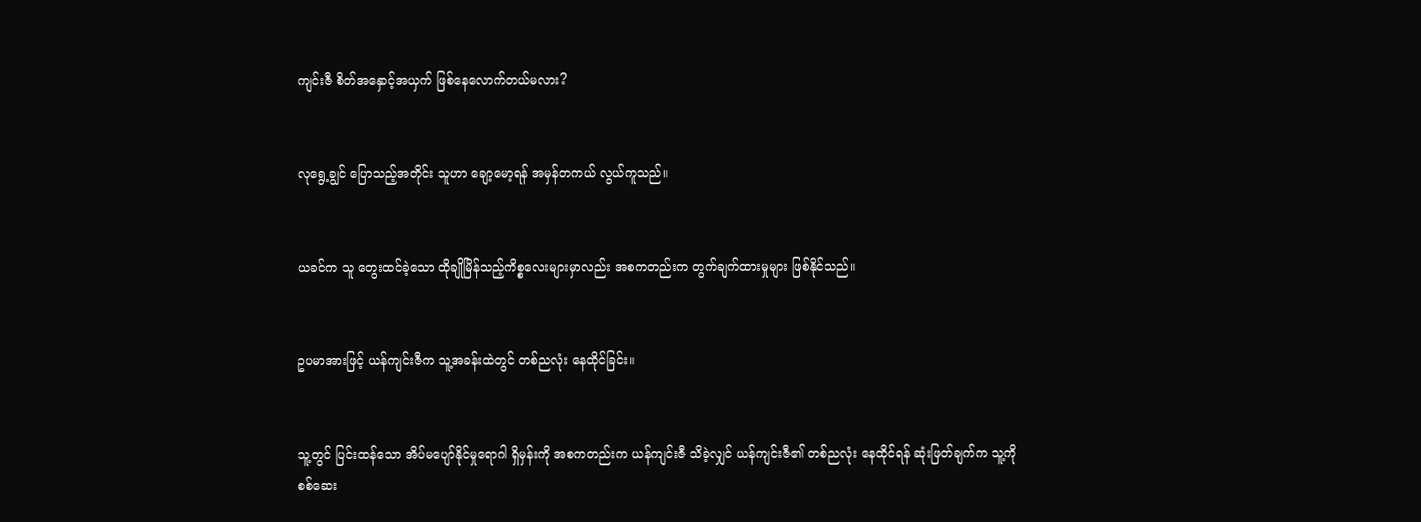ကျင်းဇီ စိတ်အနှောင့်အယှက် ဖြစ်နေလောက်တယ်မလား?


လုရွေ့ချွင် ပြောသည့်အတိုင်း သူဟာ ချော့မော့ရန် အမှန်တကယ် လွယ်ကူသည်။


ယခင်က သူ တွေးထင်ခဲ့သော ထိုချိုမြိန်သည့်ကိစ္စလေးများမှာလည်း အစကတည်းက တွက်ချက်ထားမှုများ ဖြစ်နိုင်သည်။


ဥပမာအားဖြင့် ယန်ကျင်းဇီက သူ့အခန်းထဲတွင် တစ်ညလုံး နေထိုင်ခြင်း။


သူ့တွင် ပြင်းထန်သော အိပ်မပျော်နိုင်မှုရောဂါ ရှိမှန်းကို အစကတည်းက ယန်ကျင်းဇီ သိခဲ့လျှင် ယန်ကျင်းဇီ၏ တစ်ညလုံး နေထိုင်ရန် ဆုံးဖြတ်ချက်က သူ့ကို စစ်ဆေး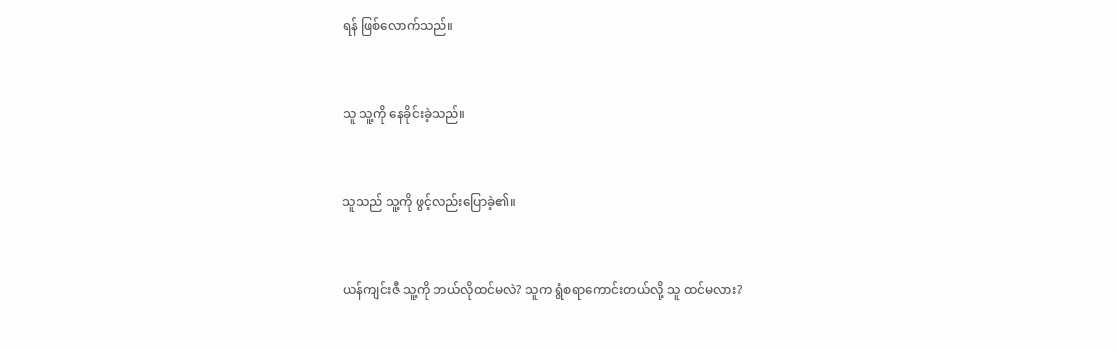ရန် ဖြစ်လောက်သည်။


သူ သူ့ကို နေခိုင်းခဲ့သည်။


သူသည် သူ့ကို ဖွင့်လည်းပြောခဲ့၏။


ယန်ကျင်းဇီ သူ့ကို ဘယ်လိုထင်မလဲ? သူက ရွံစရာကောင်းတယ်လို့ သူ ထင်မလား?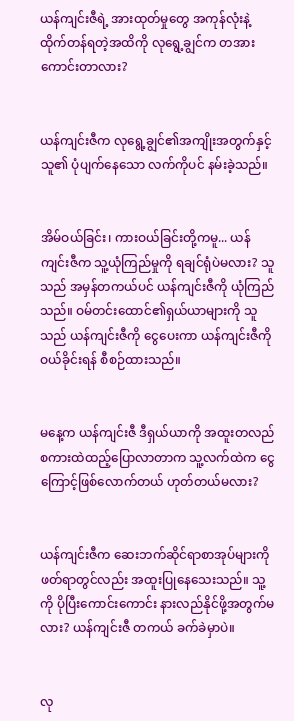ယန်ကျင်းဇီရဲ့ အားထုတ်မှု‌တွေ အကုန်လုံးနဲ့ ထိုက်တန်ရတဲ့အထိကို လုရွေ့ချွင်က တအားကောင်းတာလား?


ယန်ကျင်းဇီက လုရွေ့ချွင်၏အကျိုးအတွက်နှင့် သူ၏ ပုံပျက်နေသော လက်ကိုပင် နမ်းခဲ့သည်။


အိမ်ဝယ်ခြင်း၊ ကားဝယ်ခြင်းတို့ကမူ... ယန်ကျင်းဇီက သူ့ယုံကြည်မှုကို ရချင်ရုံပဲမလား? သူသည် အမှန်တကယ်ပင် ယန်ကျင်းဇီကို ယုံကြည်သည်။ ဝမ်တင်းထောင်၏ရှယ်ယာများကို သူသည် ယန်ကျင်းဇီကို ‌ငွေပေးကာ ယန်ကျင်းဇီကို ဝယ်ခိုင်းရန် စီစဉ်ထားသည်။


မနေ့က ယန်ကျင်းဇီ ဒီရှယ်ယာကို အထူးတလည် စကားထဲထည့်ပြောလာတာက သူ့လက်ထဲက ငွေကြောင့်ဖြစ်လောက်တယ် ဟုတ်တယ်မလား?


ယန်ကျင်းဇီက ဆေးဘက်ဆိုင်ရာစာအုပ်များကို ဖတ်ရာတွင်လည်း အထူးပြုနေသေးသည်။ သူ့ကို ပိုပြီးကောင်းကောင်း နားလည်နိုင်ဖို့အတွက်မလား? ယန်ကျင်းဇီ တကယ် ခက်ခဲမှာပဲ။


လု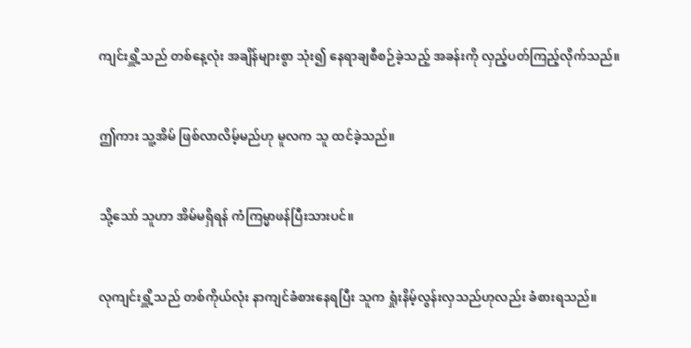ကျင်းရှိူ့သည် တစ်နေ့လုံး အချိန်များစွာ သုံး၍ နေရာချစီစဉ်ခဲ့သည့် အခန်းကို လှည့်ပတ်ကြည့်လိုက်သည်။


ဤကား သူ့အိမ် ဖြစ်လာလိမ့်မည်ဟု မူလက သူ ထင်ခဲ့သည်။


သို့သော် သူဟာ အိမ်မရှိရန် ကံကြမ္မာဖန်ပြီးသားပင်။


လုကျင်းရှိူ့သည် တစ်ကိုယ်လုံး နာကျင်ခံစားနေရပြီး သူက ရှုံးနိမ့်လွန်းလှသည်ဟုလည်း ခံစားရသည်။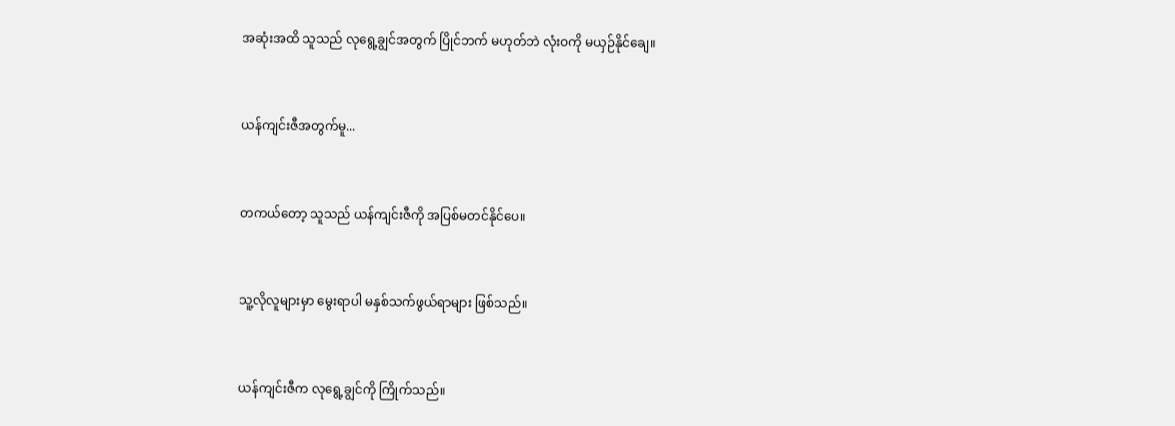အဆုံးအထိ သူသည် လုရွေ့ချွင်အတွက် ပြိုင်ဘက် မဟုတ်ဘဲ လုံးဝကို မယှဉ်နိုင်ချေ။


ယန်ကျင်းဇီအတွက်မူ...


တကယ်တော့ သူသည် ယန်ကျင်းဇီကို အပြစ်မတင်နိုင်ပေ။


သူ့လိုလူများမှာ မွေးရာပါ မနှစ်သက်ဖွယ်ရာများ ဖြစ်သည်။


ယန်ကျင်းဇီက လုရွေ့ချွင်ကို ကြိုက်သည်။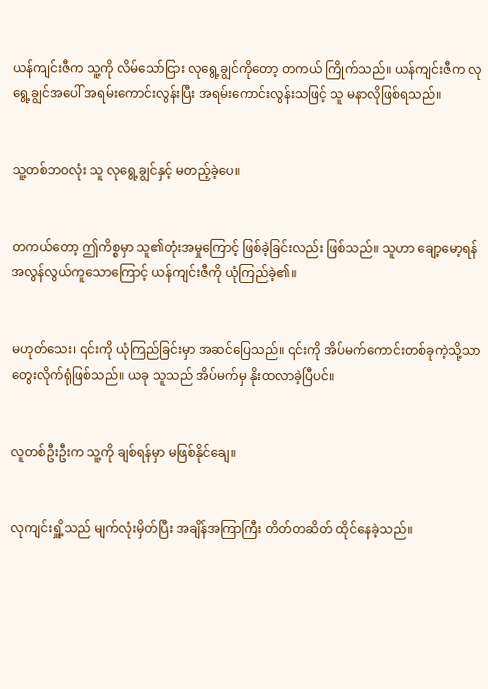ယန်ကျင်းဇီက သူ့ကို လိမ်သော်ငြား လုရွေ့ချွင်ကိုတော့ တကယ် ကြိုက်သည်။ ယန်ကျင်းဇီက လုရွေ့ချွင်အပေါ် အရမ်းကောင်းလွန်းပြီး အရမ်းကောင်းလွန်းသဖြင့် သူ မနာလိုဖြစ်ရသည်။


သူ့တစ်ဘဝလုံး သူ လုရွေ့ချွင်နှင့် မတည့်ခဲ့ပေ။


တကယ်တော့ ဤကိစ္စမှာ သူ၏တုံးအမှုကြောင့် ဖြစ်ခဲ့ခြင်းလည်း ဖြစ်သည်။ သူဟာ ချော့မော့ရန် အလွန်လွယ်ကူသောကြောင့် ယန်ကျင်းဇီကို ယုံကြည်ခဲ့၏။


မဟုတ်သေး၊ ၎င်းကို ယုံကြည်ခြင်းမှာ အဆင်ပြေသည်။ ၎င်းကို အိပ်မက်ကောင်းတစ်ခုကဲ့သို့သာ တွေးလိုက်ရုံဖြစ်သည်။ ယခု သူသည် အိပ်မက်မှ နိုးထလာခဲ့ပြီပင်။


လူတစ်ဦးဦးက သူ့ကို ချစ်ရန်မှာ မဖြစ်နိုင်ချေ။


လုကျင်းရှိူ့သည် မျက်လုံးမှိတ်ပြီး အချိန်အကြာကြီး တိတ်တဆိတ် ထိုင်နေခဲ့သည်။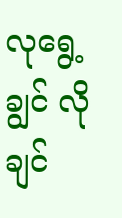လုရွေ့ချွင် လိုချင်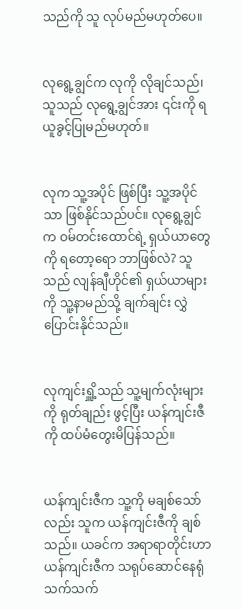သည်ကို သူ လုပ်မည်မဟုတ်ပေ။


လုရွေ့ချွင်က လုကို လိုချင်သည်၊ သူသည် လုရွေ့ချွင်အား ၎င်းကို ရယူခွင့်ပြုမည်မဟုတ်။


လုက သူ့အပိုင် ဖြစ်ပြီး သူ့အပိုင်သာ ဖြစ်နိုင်သည်ပင်။ လုရွေ့ချွင်က ဝမ်တင်းထောင်ရဲ့ ရှယ်ယာတွေကို ရတော့ရော ဘာဖြစ်လဲ? သူသည် လျန်ချီဟိုင်၏ ရှယ်ယာများကို သူ့နာမည်သို့ ချက်ချင်း လွှဲပြောင်းနိုင်သည်။


လုကျင်းရှိူ့သည် သူ့မျက်လုံးများကို ရုတ်ချည်း ဖွင့်ပြီး ယန်ကျင်းဇီကို ထပ်မံတွေးမိပြန်သည်။


ယန်ကျင်းဇီက သူ့ကို မချစ်သော်လည်း သူက ယန်ကျင်းဇီကို ချစ်သည်။ ယခင်က အရာရာတိုင်းဟာ ယန်ကျင်းဇီက သရုပ်ဆောင်နေရုံသက်သက်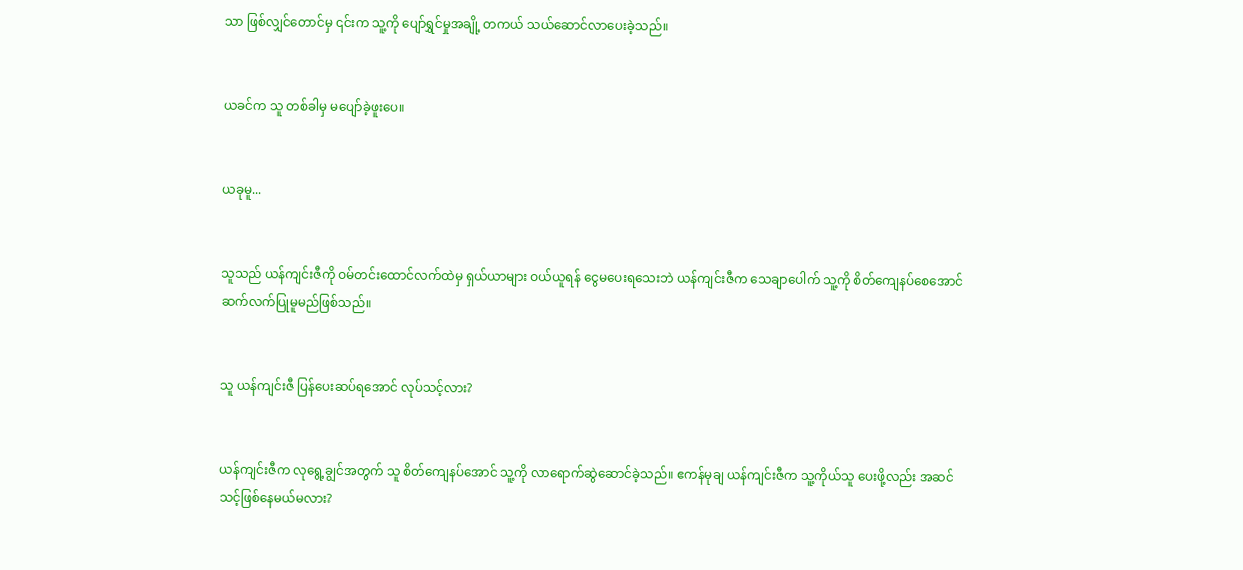သာ ဖြစ်လျှင်တောင်မှ ၎င်းက သူ့ကို ပျော်ရွှင်မှုအချို့ တကယ် သယ်ဆောင်လာပေးခဲ့သည်။


ယခင်က သူ တစ်ခါမှ မပျော်ခဲ့ဖူးပေ။


ယခုမူ...


သူသည် ယန်ကျင်းဇီကို ဝမ်တင်းထောင်လက်ထဲမှ ရှယ်ယာများ ဝယ်ယူရန် ငွေမပေးရသေးဘဲ ယန်ကျင်းဇီက သေချာပေါက် သူ့ကို စိတ်ကျေနပ်စေအောင် ဆက်လက်ပြုမူမည်ဖြစ်သည်။


သူ ယန်ကျင်းဇီ ပြန်ပေးဆပ်ရအောင် လုပ်သင့်လား?


ယန်ကျင်းဇီက လုရွေ့ချွင်အတွက် သူ စိတ်ကျေနပ်အောင် သူ့ကို လာရောက်ဆွဲဆောင်ခဲ့သည်။ ဧကန်မုချ ယန်ကျင်းဇီက သူ့ကိုယ်သူ ပေးဖို့လည်း အဆင်သင့်ဖြစ်နေမယ်မလား?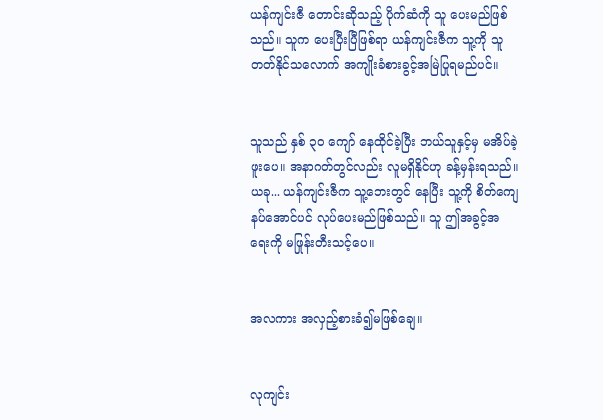ယန်ကျင်းဇီ တောင်းဆိုသည့် ပိုက်ဆံကို သူ ပေးမည်ဖြစ်သည်။ သူက ပေးပြီးပြီဖြစ်ရာ ယန်ကျင်းဇီက သူ့ကို သူ တတ်နိုင်သလောက် အကျိုးခံစားခွင့်အမြဲပြုရမည်ပင်။


သူသည် နှစ် ၃၀ ကျော် နေထိုင်ခဲ့ပြီး ဘယ်သူနှင့်မှ မအိပ်ခဲ့ဖူးပေ။ အနာဂတ်တွင်လည်း လူမရှိနိုင်ဟု ခန့်မှန်းရသည်။ ယခု... ယန်ကျင်းဇီက သူ့ဘေးတွင် နေပြီး သူ့ကို စိတ်ကျေနပ်အောင်ပင် လုပ်ပေးမည်ဖြစ်သည်။ သူ ဤအခွင့်အရေးကို မဖြုန်းတီးသင့်ပေ။


အလကား အလှည့်စားခံ၍မဖြစ်ချေ။


လုကျင်း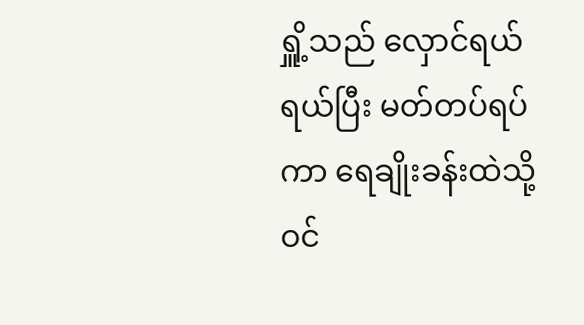ရှိူ့သည် လှောင်ရယ်ရယ်ပြီး မတ်တပ်ရပ်ကာ ရေချိုးခန်းထဲသို့ ဝင်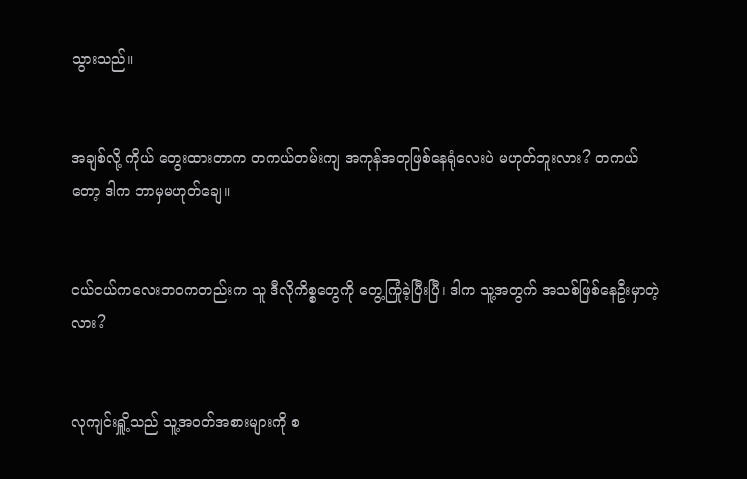သွားသည်။


အချစ်လို့ ကိုယ် တွေးထားတာက တကယ်တမ်းကျ အကုန်အတုဖြစ်နေရုံလေးပဲ မဟုတ်ဘူးလား? တကယ်တော့ ဒါက ဘာမှမဟုတ်ချေ။


ငယ်ငယ်ကလေးဘဝကတည်းက သူ ဒီလိုကိစ္စတွေကို တွေ့ကြုံခဲ့ပြီးပြီ၊ ဒါက သူ့အတွက် အသစ်ဖြစ်နေဦးမှာတဲ့လား?


လုကျင်းရှိူ့သည် သူ့အဝတ်အစားများကို စ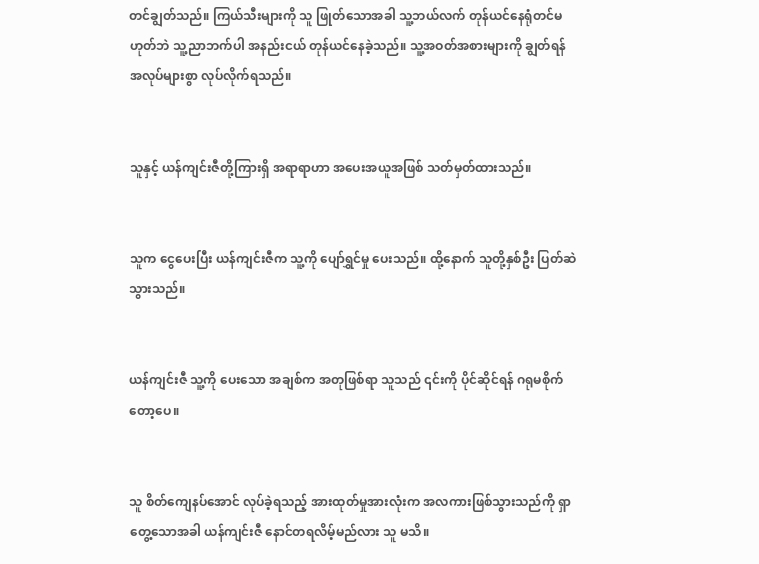တင်ချွတ်သည်။ ကြယ်သီးများကို သူ ဖြုတ်သောအခါ သူ့ဘယ်လက် တုန်ယင်နေရုံတင်မဟုတ်ဘဲ သူ့ညာဘက်ပါ အနည်းငယ် တုန်ယင်နေခဲ့သည်။ သူ့အဝတ်အစားများကို ချွတ်ရန် အလုပ်များစွာ လုပ်လိုက်ရသည်။


သူနှင့် ယန်ကျင်းဇီတို့ကြားရှိ အရာရာဟာ အပေးအယူအဖြစ် သတ်မှတ်ထားသည်။


သူက ငွေပေးပြီး ယန်ကျင်းဇီက သူ့ကို ပျော်ရွှင်မှု ပေးသည်။ ထို့နောက် သူတို့နှစ်ဦး ပြတ်ဆဲသွားသည်။


ယန်ကျင်းဇီ သူ့ကို ပေးသော အချစ်က အတုဖြစ်ရာ သူသည် ၎င်းကို ပိုင်ဆိုင်ရန် ဂရုမစိုက်တော့ပေ။


သူ စိတ်ကျေနပ်အောင် လုပ်ခဲ့ရသည့် အားထုတ်မှုအားလုံးက အလကားဖြစ်သွားသည်ကို ရှာတွေ့သောအခါ ယန်ကျင်းဇီ နောင်တရလိမ့်မည်လား သူ မသိ။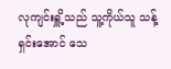လုကျင်းရှိူ့သည် သူ့ကိုယ်သူ သန့်ရှင်းအောင် သေ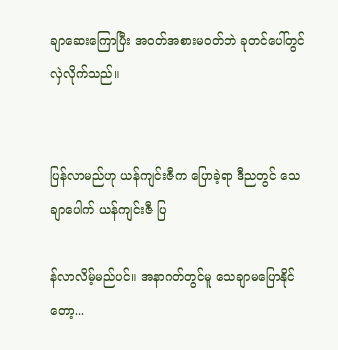ချာဆေးကြောပြီး အဝတ်အစားမဝတ်ဘဲ ခုတင်ပေါ်တွင် လှဲလိုက်သည်။


ပြန်လာမည်ဟု ယန်ကျင်းဇီက ပြောခဲ့ရာ ဒီညတွင် သေချာပေါက် ယန်ကျင်းဇီ ပြ

န်လာလိမ့်မည်ပင်။ အနာဂတ်တွင်မူ သေချာမပြောနိုင်တော့...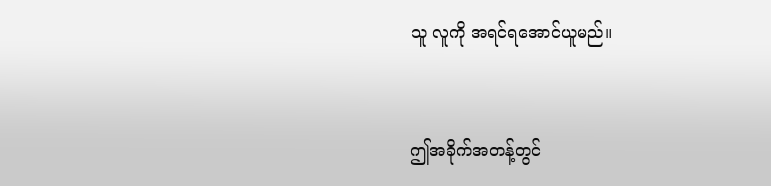သူ လူကို အရင်ရအောင်ယူမည်။


ဤအခိုက်အတန့်တွင်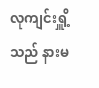လုကျင်းရှိူ့သည် နားမ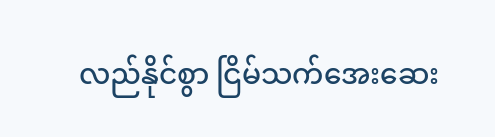လည်နိုင်စွာ ငြိမ်သက်အေးဆေး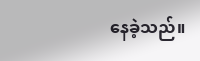နေခဲ့သည်။